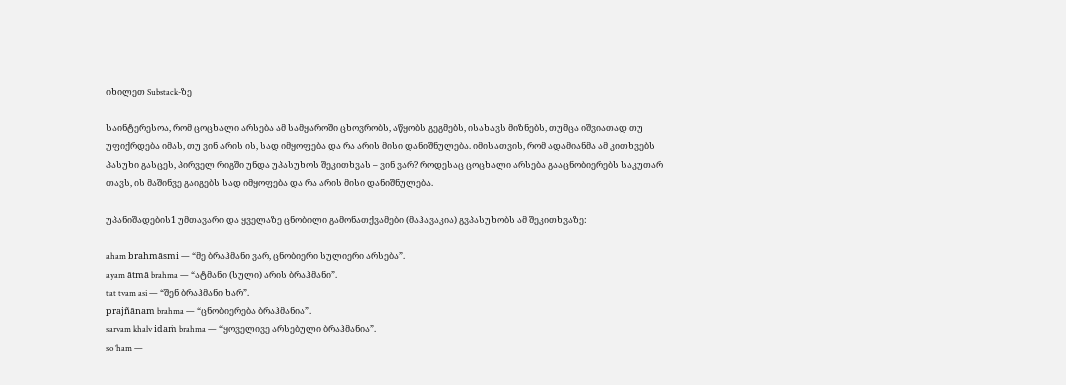იხილეთ Substack-ზე

საინტერესოა, რომ ცოცხალი არსება ამ სამყაროში ცხოვრობს, აწყობს გეგმებს, ისახავს მიზნებს, თუმცა იშვიათად თუ უფიქრდება იმას, თუ ვინ არის ის, სად იმყოფება და რა არის მისი დანიშნულება. იმისათვის, რომ ადამიანმა ამ კითხვებს პასუხი გასცეს, პირველ რიგში უნდა უპასუხოს შეკითხვას – ვინ ვარ? როდესაც ცოცხალი არსება გააცნობიერებს საკუთარ თავს, ის მაშინვე გაიგებს სად იმყოფება და რა არის მისი დანიშნულება.

უპანიშადების1 უმთავარი და ყველაზე ცნობილი გამონათქვამები (მაჰავაკია) გვპასუხობს ამ შეკითხვაზე:

aham brahmāsmi — “მე ბრაჰმანი ვარ, ცნობიერი სულიერი არსება”.
ayam ātmā brahma — “ატმანი (სული) არის ბრაჰმანი”.
tat tvam asi — “შენ ბრაჰმანი ხარ”.
prajñānam brahma — “ცნობიერება ბრაჰმანია”.
sarvam khalv idaṁ brahma — “ყოველივე არსებული ბრაჰმანია”.
so ’ham —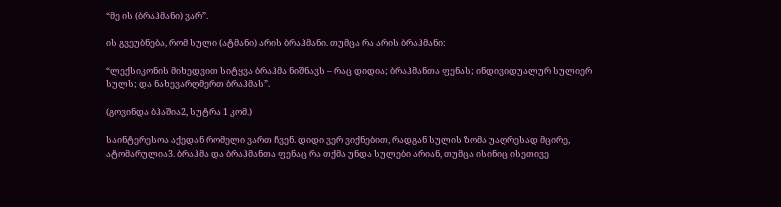“მე ის (ბრაჰმანი) ვარ”.

ის გვეუბნება, რომ სული (ატმანი) არის ბრაჰმანი. თუმცა რა არის ბრაჰმანი:

“ლექსიკონის მიხედვით სიტყვა ბრაჰმა ნიშნავს – რაც დიდია; ბრაჰმანთა ფენას; ინდივიდუალურ სულიერ სულს; და ნახევარღმერთ ბრაჰმას”.

(გოვინდა ბჰაშია2, სუტრა 1 კომ.)

საინტერესოა აქედან რომელი ვართ ჩვენ. დიდი ვერ ვიქნებით, რადგან სულის ზომა უაღრესად მცირე, ატომარულია3. ბრაჰმა და ბრაჰმანთა ფენაც რა თქმა უნდა სულები არიან, თუმცა ისინიც ისეთივე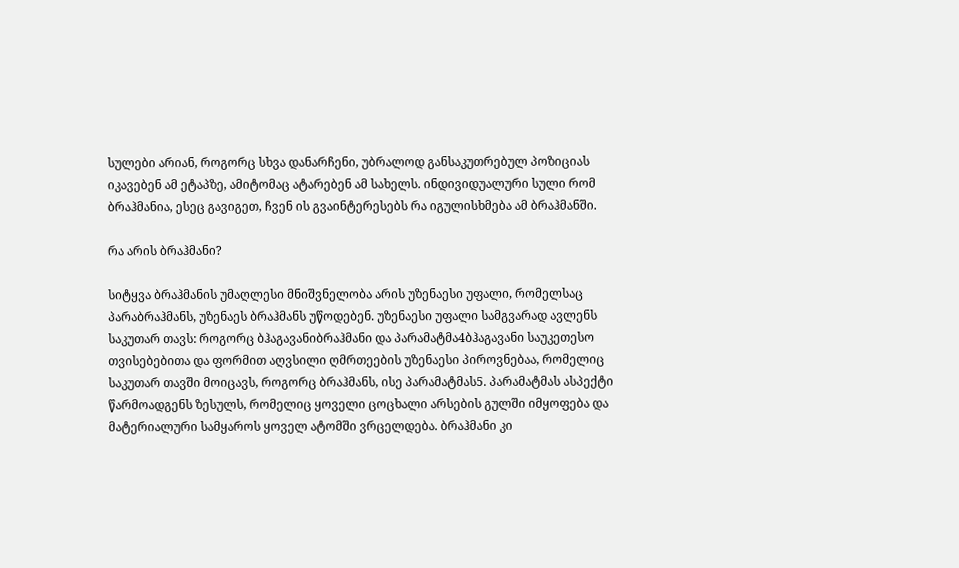სულები არიან, როგორც სხვა დანარჩენი, უბრალოდ განსაკუთრებულ პოზიციას იკავებენ ამ ეტაპზე, ამიტომაც ატარებენ ამ სახელს. ინდივიდუალური სული რომ ბრაჰმანია, ესეც გავიგეთ, ჩვენ ის გვაინტერესებს რა იგულისხმება ამ ბრაჰმანში.

რა არის ბრაჰმანი?

სიტყვა ბრაჰმანის უმაღლესი მნიშვნელობა არის უზენაესი უფალი, რომელსაც პარაბრაჰმანს, უზენაეს ბრაჰმანს უწოდებენ. უზენაესი უფალი სამგვარად ავლენს საკუთარ თავს: როგორც ბჰაგავანიბრაჰმანი და პარამატმა4ბჰაგავანი საუკეთესო თვისებებითა და ფორმით აღვსილი ღმრთეების უზენაესი პიროვნებაა, რომელიც საკუთარ თავში მოიცავს, როგორც ბრაჰმანს, ისე პარამატმას5. პარამატმას ასპექტი წარმოადგენს ზესულს, რომელიც ყოველი ცოცხალი არსების გულში იმყოფება და მატერიალური სამყაროს ყოველ ატომში ვრცელდება. ბრაჰმანი კი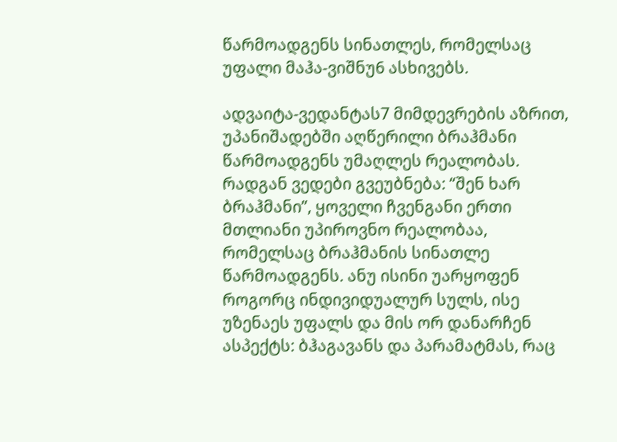წარმოადგენს სინათლეს, რომელსაც უფალი მაჰა-ვიშნუ6 ასხივებს.

ადვაიტა-ვედანტას7 მიმდევრების აზრით, უპანიშადებში აღწერილი ბრაჰმანი წარმოადგენს უმაღლეს რეალობას. რადგან ვედები გვეუბნება: “შენ ხარ ბრაჰმანი”, ყოველი ჩვენგანი ერთი მთლიანი უპიროვნო რეალობაა, რომელსაც ბრაჰმანის სინათლე წარმოადგენს. ანუ ისინი უარყოფენ როგორც ინდივიდუალურ სულს, ისე უზენაეს უფალს და მის ორ დანარჩენ ასპექტს: ბჰაგავანს და პარამატმას, რაც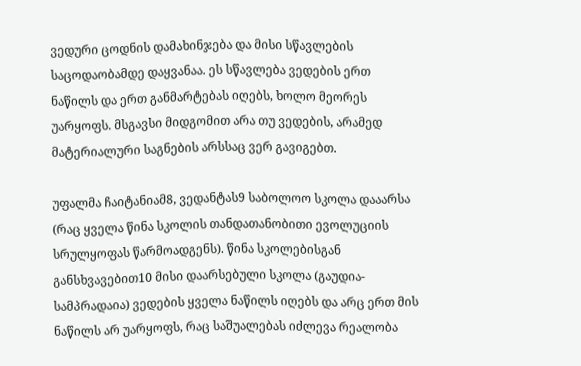ვედური ცოდნის დამახინჯება და მისი სწავლების საცოდაობამდე დაყვანაა. ეს სწავლება ვედების ერთ ნაწილს და ერთ განმარტებას იღებს, ხოლო მეორეს უარყოფს. მსგავსი მიდგომით არა თუ ვედების, არამედ მატერიალური საგნების არსსაც ვერ გავიგებთ.

უფალმა ჩაიტანიამ8, ვედანტას9 საბოლოო სკოლა დააარსა (რაც ყველა წინა სკოლის თანდათანობითი ევოლუციის სრულყოფას წარმოადგენს). წინა სკოლებისგან განსხვავებით10 მისი დაარსებული სკოლა (გაუდია-სამპრადაია) ვედების ყველა ნაწილს იღებს და არც ერთ მის ნაწილს არ უარყოფს, რაც საშუალებას იძლევა რეალობა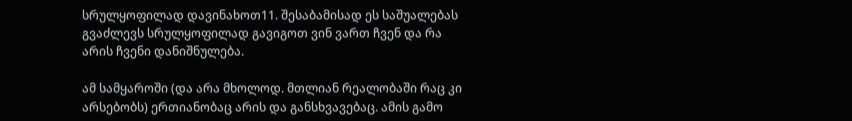სრულყოფილად დავინახოთ11. შესაბამისად ეს საშუალებას გვაძლევს სრულყოფილად გავიგოთ ვინ ვართ ჩვენ და რა არის ჩვენი დანიშნულება.

ამ სამყაროში (და არა მხოლოდ. მთლიან რეალობაში რაც კი არსებობს) ერთიანობაც არის და განსხვავებაც. ამის გამო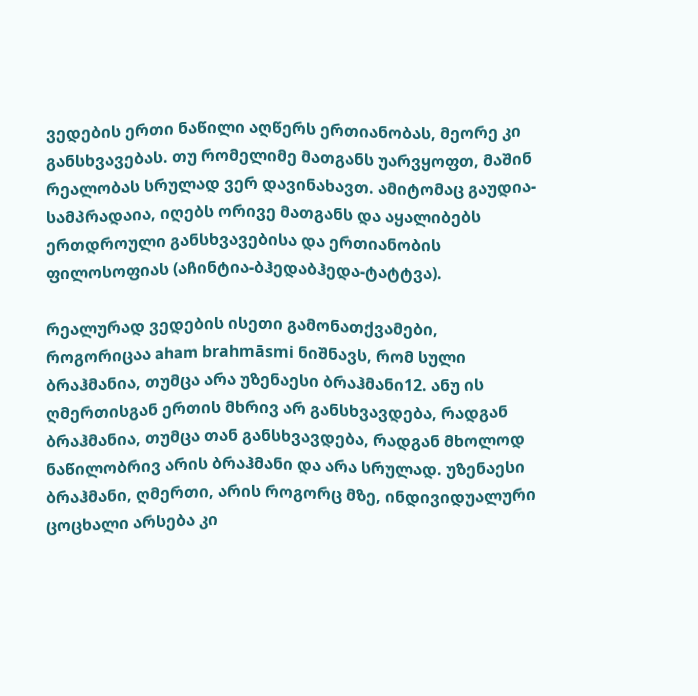ვედების ერთი ნაწილი აღწერს ერთიანობას, მეორე კი განსხვავებას. თუ რომელიმე მათგანს უარვყოფთ, მაშინ რეალობას სრულად ვერ დავინახავთ. ამიტომაც გაუდია-სამპრადაია, იღებს ორივე მათგანს და აყალიბებს ერთდროული განსხვავებისა და ერთიანობის ფილოსოფიას (აჩინტია-ბჰედაბჰედა-ტატტვა).

რეალურად ვედების ისეთი გამონათქვამები, როგორიცაა aham brahmāsmi ნიშნავს, რომ სული ბრაჰმანია, თუმცა არა უზენაესი ბრაჰმანი12. ანუ ის ღმერთისგან ერთის მხრივ არ განსხვავდება, რადგან ბრაჰმანია, თუმცა თან განსხვავდება, რადგან მხოლოდ ნაწილობრივ არის ბრაჰმანი და არა სრულად. უზენაესი ბრაჰმანი, ღმერთი, არის როგორც მზე, ინდივიდუალური ცოცხალი არსება კი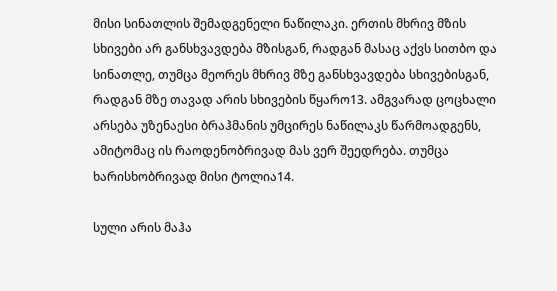მისი სინათლის შემადგენელი ნაწილაკი. ერთის მხრივ მზის სხივები არ განსხვავდება მზისგან, რადგან მასაც აქვს სითბო და სინათლე, თუმცა მეორეს მხრივ მზე განსხვავდება სხივებისგან, რადგან მზე თავად არის სხივების წყარო13. ამგვარად ცოცხალი არსება უზენაესი ბრაჰმანის უმცირეს ნაწილაკს წარმოადგენს, ამიტომაც ის რაოდენობრივად მას ვერ შეედრება. თუმცა ხარისხობრივად მისი ტოლია14.

სული არის მაჰა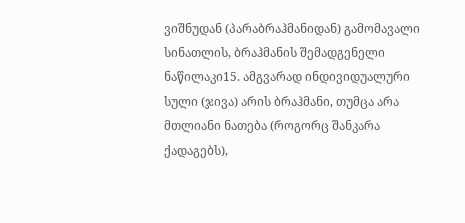ვიშნუდან (პარაბრაჰმანიდან) გამომავალი სინათლის, ბრაჰმანის შემადგენელი ნაწილაკი15. ამგვარად ინდივიდუალური სული (ჯივა) არის ბრაჰმანი, თუმცა არა მთლიანი ნათება (როგორც შანკარა ქადაგებს),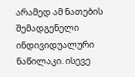არამედ ამ ნათების შემადგენელი ინდივიდუალური ნაწილაკი. ისევე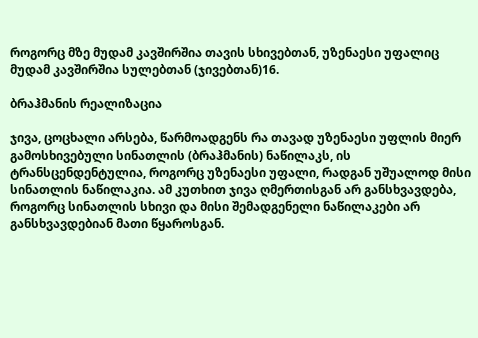როგორც მზე მუდამ კავშირშია თავის სხივებთან, უზენაესი უფალიც მუდამ კავშირშია სულებთან (ჯივებთან)16.

ბრაჰმანის რეალიზაცია

ჯივა, ცოცხალი არსება, წარმოადგენს რა თავად უზენაესი უფლის მიერ გამოსხივებული სინათლის (ბრაჰმანის) ნაწილაკს, ის ტრანსცენდენტულია, როგორც უზენაესი უფალი, რადგან უშუალოდ მისი სინათლის ნაწილაკია. ამ კუთხით ჯივა ღმერთისგან არ განსხვავდება, როგორც სინათლის სხივი და მისი შემადგენელი ნაწილაკები არ განსხვავდებიან მათი წყაროსგან.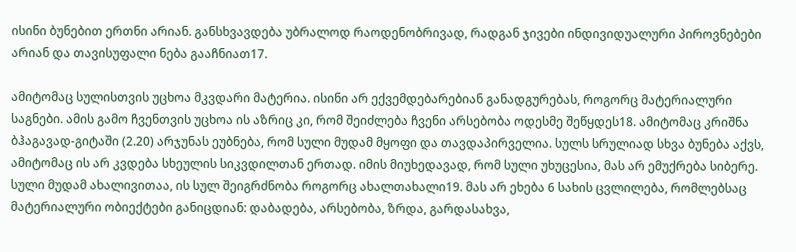ისინი ბუნებით ერთნი არიან. განსხვავდება უბრალოდ რაოდენობრივად, რადგან ჯივები ინდივიდუალური პიროვნებები არიან და თავისუფალი ნება გააჩნიათ17.

ამიტომაც სულისთვის უცხოა მკვდარი მატერია. ისინი არ ექვემდებარებიან განადგურებას, როგორც მატერიალური საგნები. ამის გამო ჩვენთვის უცხოა ის აზრიც კი, რომ შეიძლება ჩვენი არსებობა ოდესმე შეწყდეს18. ამიტომაც კრიშნა ბჰაგავად-გიტაში (2.20) არჯუნას ეუბნება, რომ სული მუდამ მყოფი და თავდაპირველია. სულს სრულიად სხვა ბუნება აქვს, ამიტომაც ის არ კვდება სხეულის სიკვდილთან ერთად. იმის მიუხედავად, რომ სული უხუცესია, მას არ ემუქრება სიბერე. სული მუდამ ახალივითაა, ის სულ შეიგრძნობა როგორც ახალთახალი19. მას არ ეხება 6 სახის ცვლილება, რომლებსაც მატერიალური ობიექტები განიცდიან: დაბადება, არსებობა, ზრდა, გარდასახვა,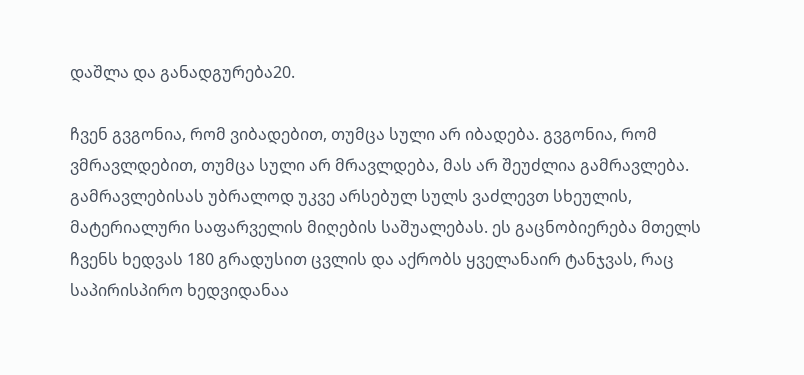დაშლა და განადგურება20.

ჩვენ გვგონია, რომ ვიბადებით, თუმცა სული არ იბადება. გვგონია, რომ ვმრავლდებით, თუმცა სული არ მრავლდება, მას არ შეუძლია გამრავლება. გამრავლებისას უბრალოდ უკვე არსებულ სულს ვაძლევთ სხეულის, მატერიალური საფარველის მიღების საშუალებას. ეს გაცნობიერება მთელს ჩვენს ხედვას 180 გრადუსით ცვლის და აქრობს ყველანაირ ტანჯვას, რაც საპირისპირო ხედვიდანაა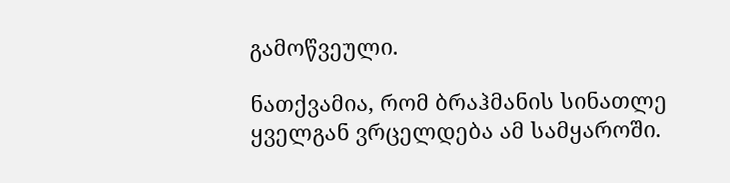გამოწვეული.

ნათქვამია, რომ ბრაჰმანის სინათლე ყველგან ვრცელდება ამ სამყაროში.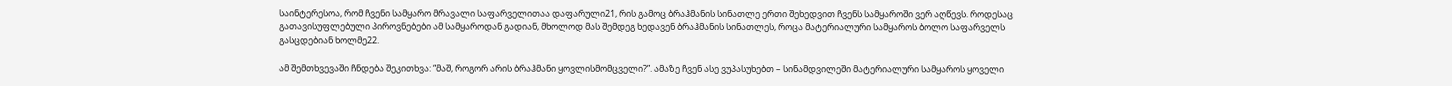საინტერესოა, რომ ჩვენი სამყარო მრავალი საფარველითაა დაფარული21, რის გამოც ბრაჰმანის სინათლე ერთი შეხედვით ჩვენს სამყაროში ვერ აღწევს. როდესაც გათავისუფლებული პიროვნებები ამ სამყაროდან გადიან, მხოლოდ მას შემდეგ ხედავენ ბრაჰმანის სინათლეს, როცა მატერიალური სამყაროს ბოლო საფარველს გასცდებიან ხოლმე22.

ამ შემთხვევაში ჩნდება შეკითხვა: “მაშ, როგორ არის ბრაჰმანი ყოვლისმომცველი?”. ამაზე ჩვენ ასე ვუპასუხებთ – სინამდვილეში მატერიალური სამყაროს ყოველი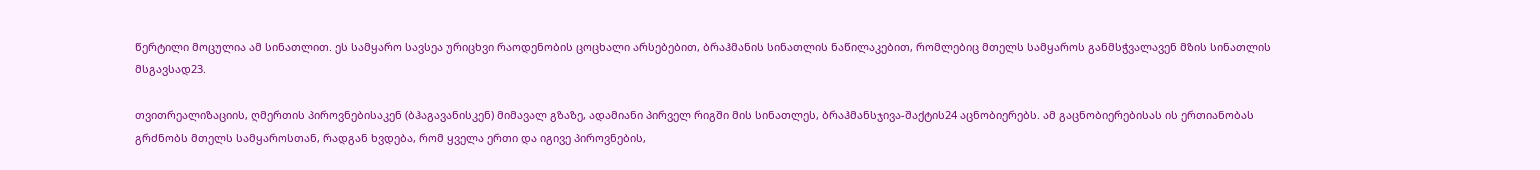წერტილი მოცულია ამ სინათლით. ეს სამყარო სავსეა ურიცხვი რაოდენობის ცოცხალი არსებებით, ბრაჰმანის სინათლის ნაწილაკებით, რომლებიც მთელს სამყაროს განმსჭვალავენ მზის სინათლის მსგავსად23.

თვითრეალიზაციის, ღმერთის პიროვნებისაკენ (ბჰაგავანისკენ) მიმავალ გზაზე, ადამიანი პირველ რიგში მის სინათლეს, ბრაჰმანსჯივა-შაქტის24 აცნობიერებს. ამ გაცნობიერებისას ის ერთიანობას გრძნობს მთელს სამყაროსთან, რადგან ხვდება, რომ ყველა ერთი და იგივე პიროვნების,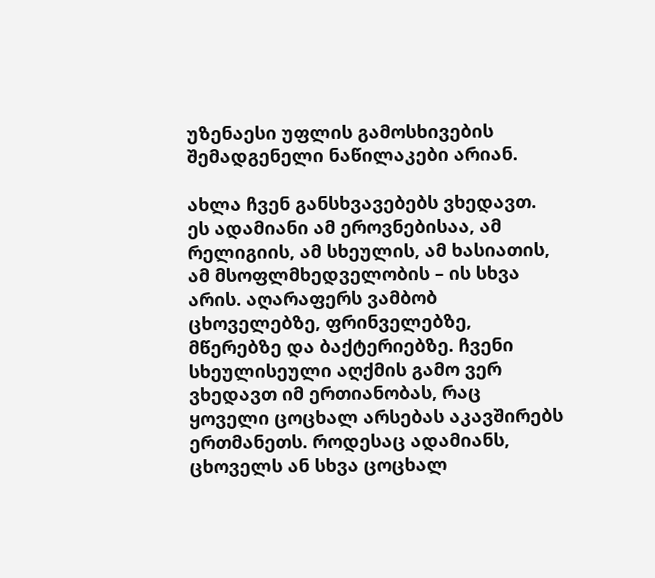უზენაესი უფლის გამოსხივების შემადგენელი ნაწილაკები არიან.

ახლა ჩვენ განსხვავებებს ვხედავთ. ეს ადამიანი ამ ეროვნებისაა, ამ რელიგიის, ამ სხეულის, ამ ხასიათის, ამ მსოფლმხედველობის – ის სხვა არის. აღარაფერს ვამბობ ცხოველებზე, ფრინველებზე, მწერებზე და ბაქტერიებზე. ჩვენი სხეულისეული აღქმის გამო ვერ ვხედავთ იმ ერთიანობას, რაც ყოველი ცოცხალ არსებას აკავშირებს ერთმანეთს. როდესაც ადამიანს, ცხოველს ან სხვა ცოცხალ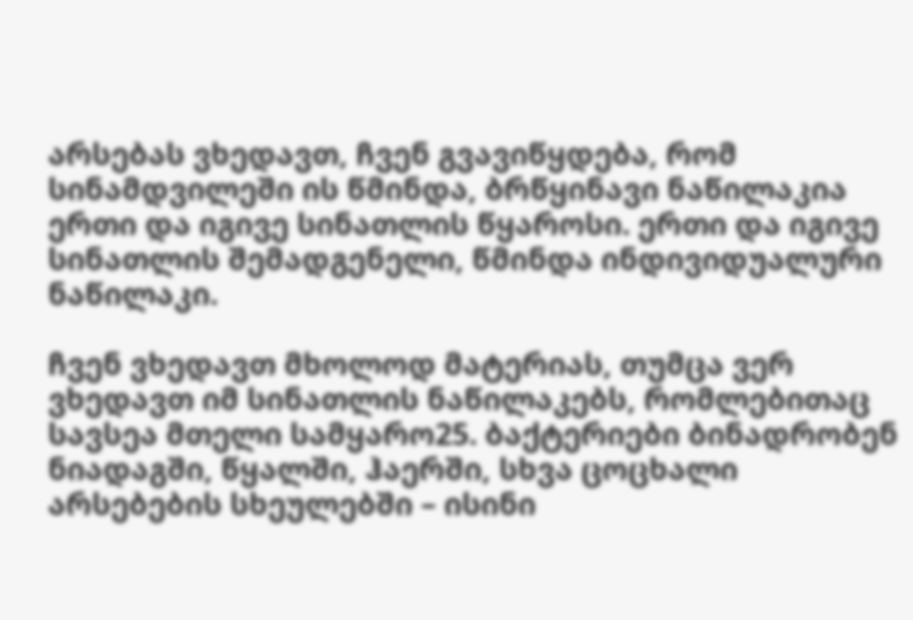არსებას ვხედავთ, ჩვენ გვავიწყდება, რომ სინამდვილეში ის წმინდა, ბრწყინავი ნაწილაკია ერთი და იგივე სინათლის წყაროსი. ერთი და იგივე სინათლის შემადგენელი, წმინდა ინდივიდუალური ნაწილაკი.

ჩვენ ვხედავთ მხოლოდ მატერიას, თუმცა ვერ ვხედავთ იმ სინათლის ნაწილაკებს, რომლებითაც სავსეა მთელი სამყარო25. ბაქტერიები ბინადრობენ ნიადაგში, წყალში, ჰაერში, სხვა ცოცხალი არსებების სხეულებში – ისინი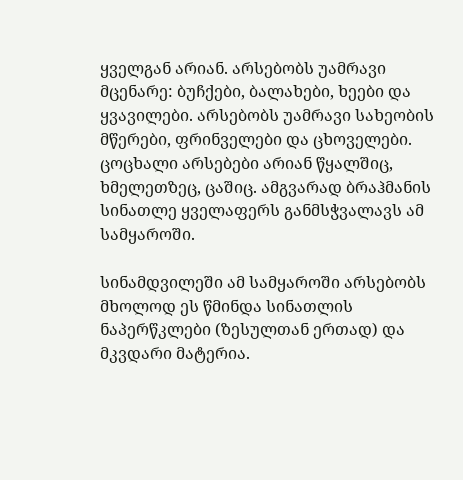ყველგან არიან. არსებობს უამრავი მცენარე: ბუჩქები, ბალახები, ხეები და ყვავილები. არსებობს უამრავი სახეობის მწერები, ფრინველები და ცხოველები. ცოცხალი არსებები არიან წყალშიც, ხმელეთზეც, ცაშიც. ამგვარად ბრაჰმანის სინათლე ყველაფერს განმსჭვალავს ამ სამყაროში.

სინამდვილეში ამ სამყაროში არსებობს მხოლოდ ეს წმინდა სინათლის ნაპერწკლები (ზესულთან ერთად) და მკვდარი მატერია.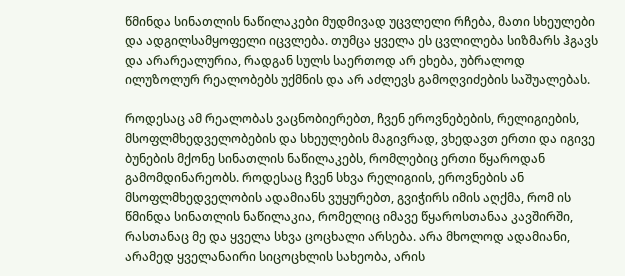წმინდა სინათლის ნაწილაკები მუდმივად უცვლელი რჩება, მათი სხეულები და ადგილსამყოფელი იცვლება. თუმცა ყველა ეს ცვლილება სიზმარს ჰგავს და არარეალურია, რადგან სულს საერთოდ არ ეხება, უბრალოდ ილუზოლურ რეალობებს უქმნის და არ აძლევს გამოღვიძების საშუალებას.

როდესაც ამ რეალობას ვაცნობიერებთ, ჩვენ ეროვნებების, რელიგიების, მსოფლმხედველობების და სხეულების მაგივრად, ვხედავთ ერთი და იგივე ბუნების მქონე სინათლის ნაწილაკებს, რომლებიც ერთი წყაროდან გამომდინარეობს. როდესაც ჩვენ სხვა რელიგიის, ეროვნების ან მსოფლმხედველობის ადამიანს ვუყურებთ, გვიჭირს იმის აღქმა, რომ ის წმინდა სინათლის ნაწილაკია, რომელიც იმავე წყაროსთანაა კავშირში, რასთანაც მე და ყველა სხვა ცოცხალი არსება. არა მხოლოდ ადამიანი, არამედ ყველანაირი სიცოცხლის სახეობა, არის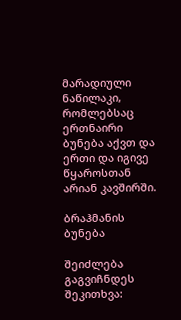მარადიული ნაწილაკი, რომლებსაც ერთნაირი ბუნება აქვთ და ერთი და იგივე წყაროსთან არიან კავშირში.

ბრაჰმანის ბუნება

შეიძლება გაგვიჩნდეს შეკითხვა: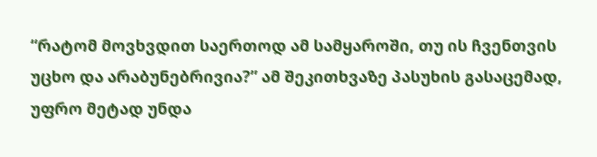“რატომ მოვხვდით საერთოდ ამ სამყაროში, თუ ის ჩვენთვის უცხო და არაბუნებრივია?” ამ შეკითხვაზე პასუხის გასაცემად, უფრო მეტად უნდა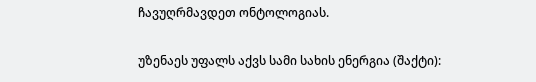ჩავუღრმავდეთ ონტოლოგიას.

უზენაეს უფალს აქვს სამი სახის ენერგია (შაქტი):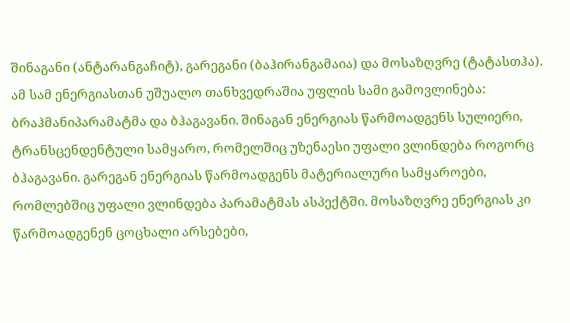შინაგანი (ანტარანგაჩიტ), გარეგანი (ბაჰირანგამაია) და მოსაზღვრე (ტატასთჰა). ამ სამ ენერგიასთან უშუალო თანხვედრაშია უფლის სამი გამოვლინება: ბრაჰმანიპარამატმა და ბჰაგავანი. შინაგან ენერგიას წარმოადგენს სულიერი, ტრანსცენდენტული სამყარო, რომელშიც უზენაესი უფალი ვლინდება როგორც ბჰაგავანი. გარეგან ენერგიას წარმოადგენს მატერიალური სამყაროები, რომლებშიც უფალი ვლინდება პარამატმას ასპექტში. მოსაზღვრე ენერგიას კი წარმოადგენენ ცოცხალი არსებები,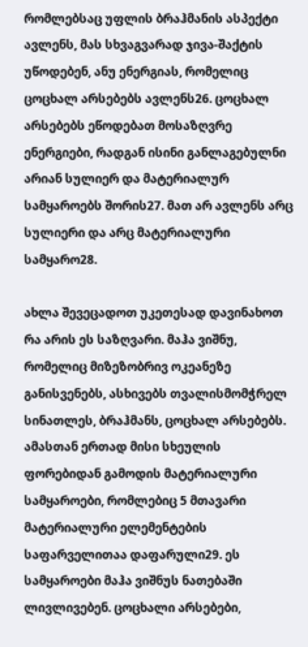რომლებსაც უფლის ბრაჰმანის ასპექტი ავლენს, მას სხვაგვარად ჯივა-შაქტის უწოდებენ, ანუ ენერგიას, რომელიც ცოცხალ არსებებს ავლენს26. ცოცხალ არსებებს ეწოდებათ მოსაზღვრე ენერგიები, რადგან ისინი განლაგებულნი არიან სულიერ და მატერიალურ სამყაროებს შორის27. მათ არ ავლენს არც სულიერი და არც მატერიალური სამყარო28.

ახლა შევეცადოთ უკეთესად დავინახოთ რა არის ეს საზღვარი. მაჰა ვიშნუ, რომელიც მიზეზობრივ ოკეანეზე განისვენებს, ასხივებს თვალისმომჭრელ სინათლეს, ბრაჰმანს, ცოცხალ არსებებს. ამასთან ერთად მისი სხეულის ფორებიდან გამოდის მატერიალური სამყაროები, რომლებიც 5 მთავარი მატერიალური ელემენტების საფარველითაა დაფარული29. ეს სამყაროები მაჰა ვიშნუს ნათებაში ლივლივებენ. ცოცხალი არსებები,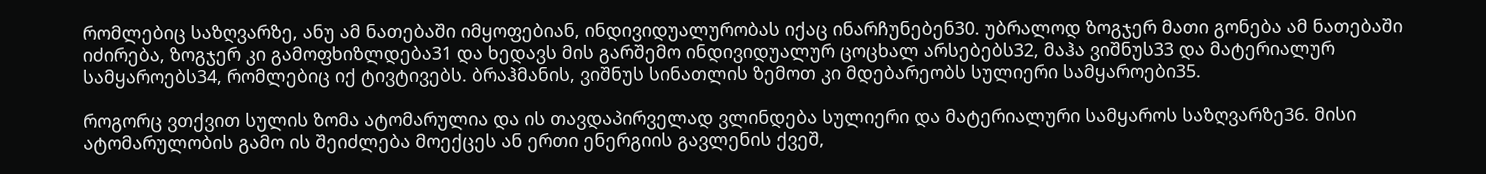რომლებიც საზღვარზე, ანუ ამ ნათებაში იმყოფებიან, ინდივიდუალურობას იქაც ინარჩუნებენ30. უბრალოდ ზოგჯერ მათი გონება ამ ნათებაში იძირება, ზოგჯერ კი გამოფხიზლდება31 და ხედავს მის გარშემო ინდივიდუალურ ცოცხალ არსებებს32, მაჰა ვიშნუს33 და მატერიალურ სამყაროებს34, რომლებიც იქ ტივტივებს. ბრაჰმანის, ვიშნუს სინათლის ზემოთ კი მდებარეობს სულიერი სამყაროები35.

როგორც ვთქვით სულის ზომა ატომარულია და ის თავდაპირველად ვლინდება სულიერი და მატერიალური სამყაროს საზღვარზე36. მისი ატომარულობის გამო ის შეიძლება მოექცეს ან ერთი ენერგიის გავლენის ქვეშ,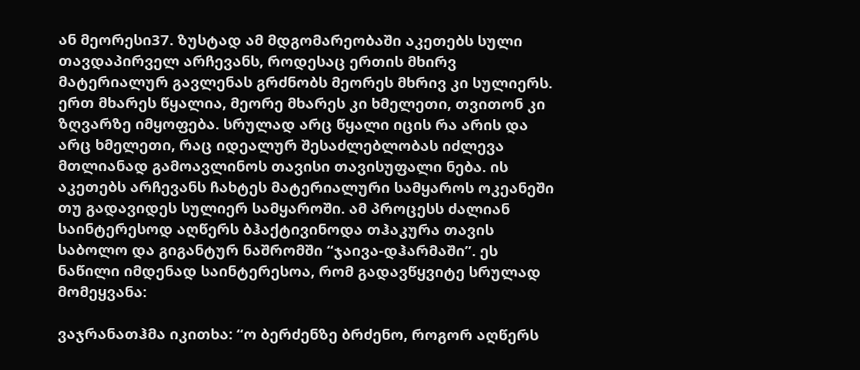ან მეორესი37. ზუსტად ამ მდგომარეობაში აკეთებს სული თავდაპირველ არჩევანს, როდესაც ერთის მხირვ მატერიალურ გავლენას გრძნობს მეორეს მხრივ კი სულიერს. ერთ მხარეს წყალია, მეორე მხარეს კი ხმელეთი, თვითონ კი ზღვარზე იმყოფება. სრულად არც წყალი იცის რა არის და არც ხმელეთი, რაც იდეალურ შესაძლებლობას იძლევა მთლიანად გამოავლინოს თავისი თავისუფალი ნება. ის აკეთებს არჩევანს ჩახტეს მატერიალური სამყაროს ოკეანეში თუ გადავიდეს სულიერ სამყაროში. ამ პროცესს ძალიან საინტერესოდ აღწერს ბჰაქტივინოდა თჰაკურა თავის საბოლო და გიგანტურ ნაშრომში “ჯაივა-დჰარმაში”. ეს ნაწილი იმდენად საინტერესოა, რომ გადავწყვიტე სრულად მომეყვანა:

ვაჯრანათჰმა იკითხა: “ო ბერძენზე ბრძენო, როგორ აღწერს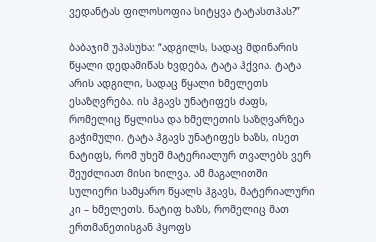ვედანტას ფილოსოფია სიტყვა ტატასთჰას?”

ბაბაჯიმ უპასუხა: “ადგილს, სადაც მდინარის წყალი დედამიწას ხვდება, ტატა ჰქვია. ტატა არის ადგილი, სადაც წყალი ხმელეთს ესაზღვრება. ის ჰგავს უნატიფეს ძაფს, რომელიც წყლისა და ხმელეთის საზღვარზეა გაჭიმული. ტატა ჰგავს უნატიფეს ხაზს, ისეთ ნატიფს, რომ უხეშ მატერიალურ თვალებს ვერ შეუძლიათ მისი ხილვა. ამ მაგალითში სულიერი სამყარო წყალს ჰგავს, მატერიალური კი – ხმელეთს. ნატიფ ხაზს, რომელიც მათ ერთმანეთისგან ჰყოფს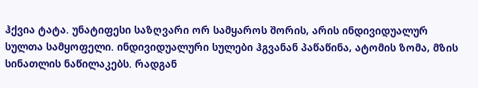ჰქვია ტატა. უნატიფესი საზღვარი ორ სამყაროს შორის, არის ინდივიდუალურ სულთა სამყოფელი. ინდივიდუალური სულები ჰგვანან პაწაწინა, ატომის ზომა, მზის სინათლის ნაწილაკებს. რადგან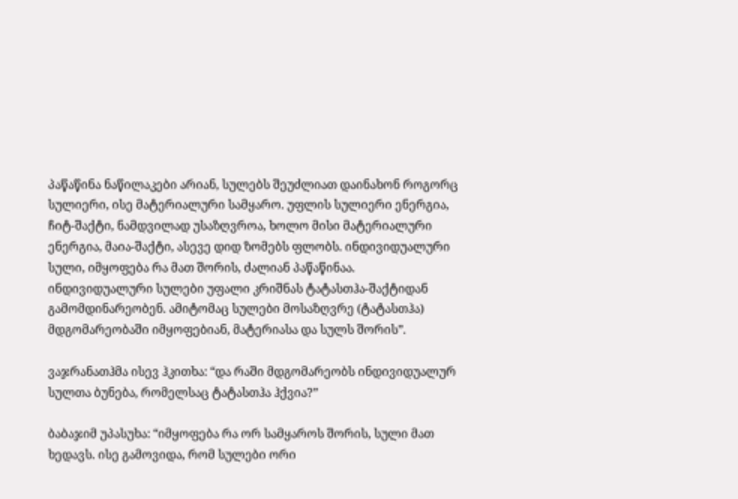პაწაწინა ნაწილაკები არიან, სულებს შეუძლიათ დაინახონ როგორც სულიერი, ისე მატერიალური სამყარო. უფლის სულიერი ენერგია, ჩიტ-შაქტი, ნამდვილად უსაზღვროა, ხოლო მისი მატერიალური ენერგია, მაია-შაქტი, ასევე დიდ ზომებს ფლობს. ინდივიდუალური სული, იმყოფება რა მათ შორის, ძალიან პაწაწინაა. ინდივიდუალური სულები უფალი კრიშნას ტატასთჰა-შაქტიდან გამომდინარეობენ. ამიტომაც სულები მოსაზღვრე (ტატასთჰა) მდგომარეობაში იმყოფებიან, მატერიასა და სულს შორის”.

ვაჯრანათჰმა ისევ ჰკითხა: “და რაში მდგომარეობს ინდივიდუალურ სულთა ბუნება, რომელსაც ტატასთჰა ჰქვია?”

ბაბაჯიმ უპასუხა: “იმყოფება რა ორ სამყაროს შორის, სული მათ ხედავს. ისე გამოვიდა, რომ სულები ორი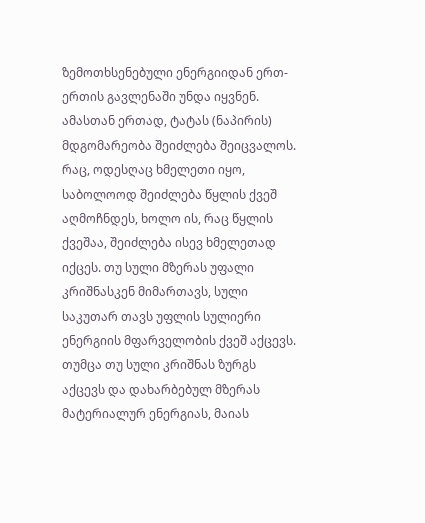ზემოთხსენებული ენერგიიდან ერთ-ერთის გავლენაში უნდა იყვნენ. ამასთან ერთად, ტატას (ნაპირის) მდგომარეობა შეიძლება შეიცვალოს. რაც, ოდესღაც ხმელეთი იყო, საბოლოოდ შეიძლება წყლის ქვეშ აღმოჩნდეს, ხოლო ის, რაც წყლის ქვეშაა, შეიძლება ისევ ხმელეთად იქცეს. თუ სული მზერას უფალი კრიშნასკენ მიმართავს, სული საკუთარ თავს უფლის სულიერი ენერგიის მფარველობის ქვეშ აქცევს. თუმცა თუ სული კრიშნას ზურგს აქცევს და დახარბებულ მზერას მატერიალურ ენერგიას, მაიას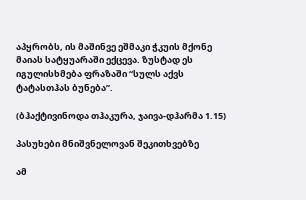აპყრობს, ის მაშინვე ეშმაკი ჭკუის მქონე მაიას სატყუარაში ექცევა. ზუსტად ეს იგულისხმება ფრაზაში “სულს აქვს ტატასთჰას ბუნება”.

(ბჰაქტივინოდა თჰაკურა, ჯაივა-დჰარმა 1.15)

პასუხები მნიშვნელოვან შეკითხვებზე

ამ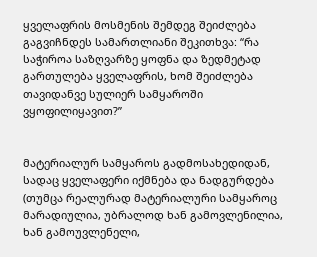ყველაფრის მოსმენის შემდეგ შეიძლება გაგვიჩნდეს სამართლიანი შეკითხვა: “რა საჭიროა საზღვარზე ყოფნა და ზედმეტად გართულება ყველაფრის, ხომ შეიძლება თავიდანვე სულიერ სამყაროში ვყოფილიყავით?”


მატერიალურ სამყაროს გადმოსახედიდან, სადაც ყველაფერი იქმნება და ნადგურდება (თუმცა რეალურად მატერიალური სამყაროც მარადიულია, უბრალოდ ხან გამოვლენილია, ხან გამოუვლენელი,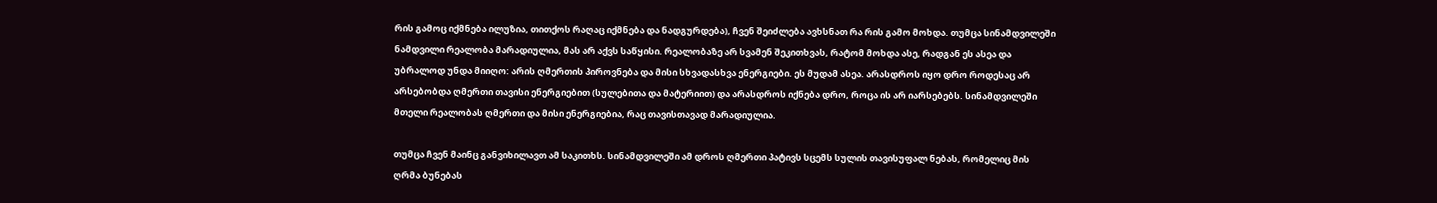რის გამოც იქმნება ილუზია, თითქოს რაღაც იქმნება და ნადგურდება), ჩვენ შეიძლება ავხსნათ რა რის გამო მოხდა. თუმცა სინამდვილეში ნამდვილი რეალობა მარადიულია, მას არ აქვს საწყისი. რეალობაზე არ სვამენ შეკითხვას, რატომ მოხდა ასე, რადგან ეს ასეა და უბრალოდ უნდა მიიღო: არის ღმერთის პიროვნება და მისი სხვადასხვა ენერგიები. ეს მუდამ ასეა. არასდროს იყო დრო როდესაც არ არსებობდა ღმერთი თავისი ენერგიებით (სულებითა და მატერიით) და არასდროს იქნება დრო, როცა ის არ იარსებებს. სინამდვილეში მთელი რეალობას ღმერთი და მისი ენერგიებია, რაც თავისთავად მარადიულია.

თუმცა ჩვენ მაინც განვიხილავთ ამ საკითხს. სინამდვილეში ამ დროს ღმერთი პატივს სცემს სულის თავისუფალ ნებას, რომელიც მის ღრმა ბუნებას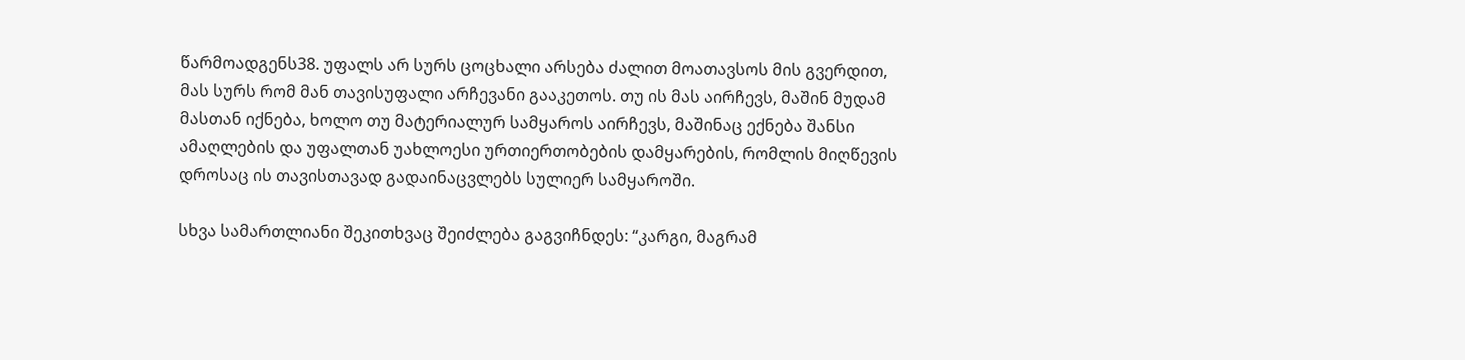წარმოადგენს38. უფალს არ სურს ცოცხალი არსება ძალით მოათავსოს მის გვერდით, მას სურს რომ მან თავისუფალი არჩევანი გააკეთოს. თუ ის მას აირჩევს, მაშინ მუდამ მასთან იქნება, ხოლო თუ მატერიალურ სამყაროს აირჩევს, მაშინაც ექნება შანსი ამაღლების და უფალთან უახლოესი ურთიერთობების დამყარების, რომლის მიღწევის დროსაც ის თავისთავად გადაინაცვლებს სულიერ სამყაროში.

სხვა სამართლიანი შეკითხვაც შეიძლება გაგვიჩნდეს: “კარგი, მაგრამ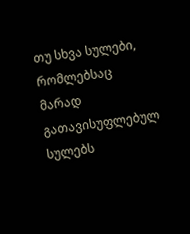თუ სხვა სულები, რომლებსაც მარად გათავისუფლებულ სულებს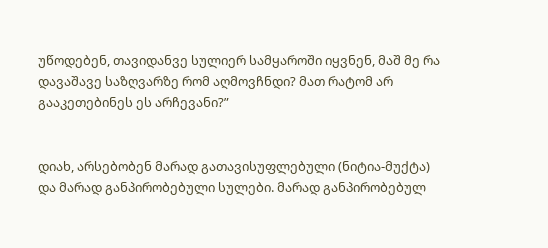უწოდებენ, თავიდანვე სულიერ სამყაროში იყვნენ, მაშ მე რა დავაშავე საზღვარზე რომ აღმოვჩნდი? მათ რატომ არ გააკეთებინეს ეს არჩევანი?”


დიახ, არსებობენ მარად გათავისუფლებული (ნიტია-მუქტა) და მარად განპირობებული სულები. მარად განპირობებულ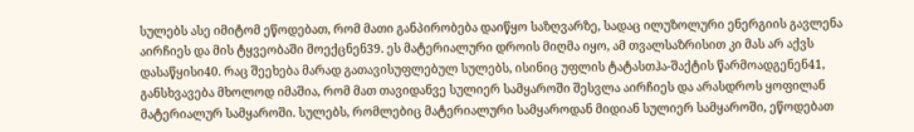სულებს ასე იმიტომ ეწოდებათ, რომ მათი განპირობება დაიწყო საზღვარზე, სადაც ილუზოლური ენერგიის გავლენა აირჩიეს და მის ტყვეობაში მოექცნენ39. ეს მატერიალური დროის მიღმა იყო, ამ თვალსაზრისით კი მას არ აქვს დასაწყისი40. რაც შეეხება მარად გათავისუფლებულ სულებს, ისინიც უფლის ტატასთჰა-შაქტის წარმოადგენენ41, განსხვავება მხოლოდ იმაშია, რომ მათ თავიდანვე სულიერ სამყაროში შესვლა აირჩიეს და არასდროს ყოფილან მატერიალურ სამყაროში. სულებს, რომლებიც მატერიალური სამყაროდან მიდიან სულიერ სამყაროში, ეწოდებათ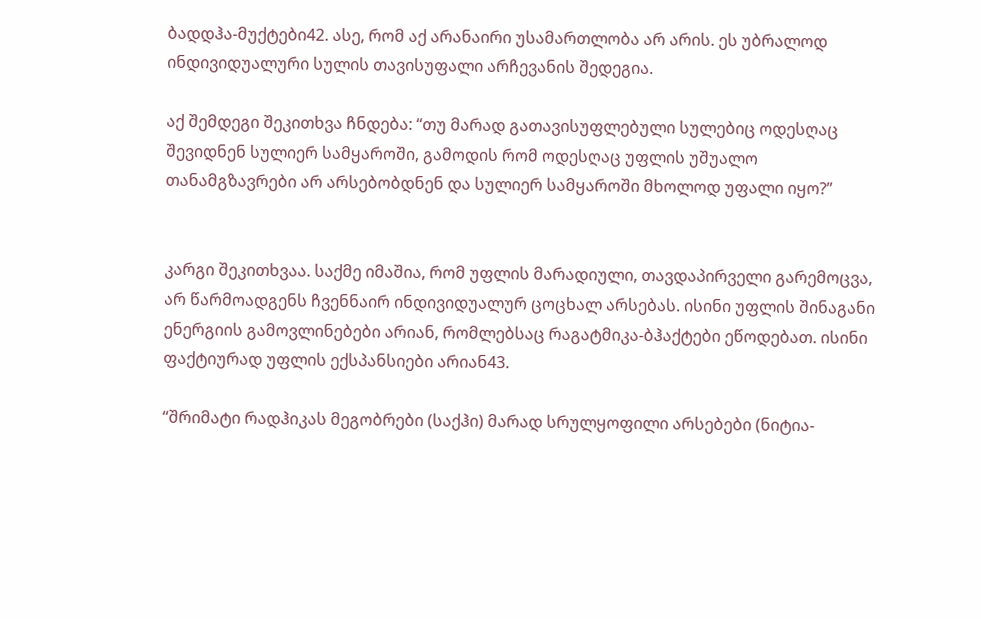ბადდჰა-მუქტები42. ასე, რომ აქ არანაირი უსამართლობა არ არის. ეს უბრალოდ ინდივიდუალური სულის თავისუფალი არჩევანის შედეგია.

აქ შემდეგი შეკითხვა ჩნდება: “თუ მარად გათავისუფლებული სულებიც ოდესღაც შევიდნენ სულიერ სამყაროში, გამოდის რომ ოდესღაც უფლის უშუალო თანამგზავრები არ არსებობდნენ და სულიერ სამყაროში მხოლოდ უფალი იყო?”


კარგი შეკითხვაა. საქმე იმაშია, რომ უფლის მარადიული, თავდაპირველი გარემოცვა, არ წარმოადგენს ჩვენნაირ ინდივიდუალურ ცოცხალ არსებას. ისინი უფლის შინაგანი ენერგიის გამოვლინებები არიან, რომლებსაც რაგატმიკა-ბჰაქტები ეწოდებათ. ისინი ფაქტიურად უფლის ექსპანსიები არიან43.

“შრიმატი რადჰიკას მეგობრები (საქჰი) მარად სრულყოფილი არსებები (ნიტია-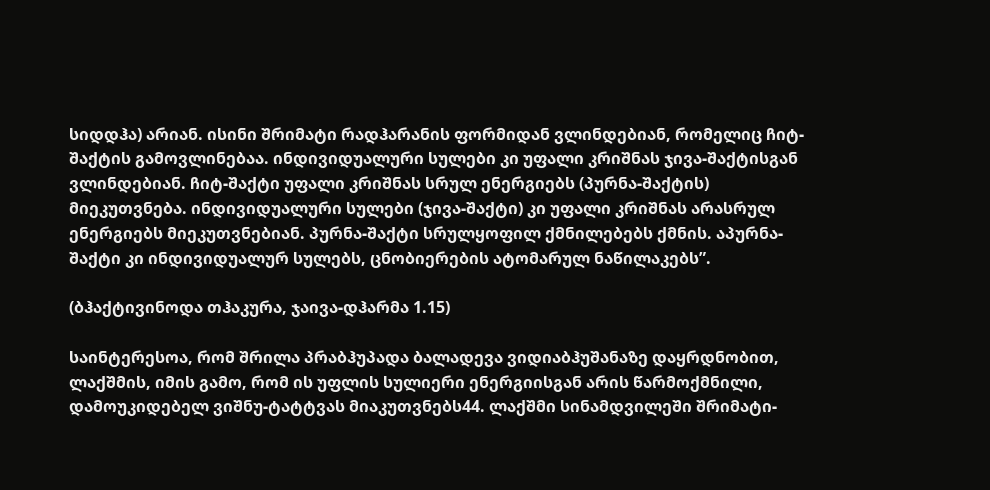სიდდჰა) არიან. ისინი შრიმატი რადჰარანის ფორმიდან ვლინდებიან, რომელიც ჩიტ-შაქტის გამოვლინებაა. ინდივიდუალური სულები კი უფალი კრიშნას ჯივა-შაქტისგან ვლინდებიან. ჩიტ-შაქტი უფალი კრიშნას სრულ ენერგიებს (პურნა-შაქტის) მიეკუთვნება. ინდივიდუალური სულები (ჯივა-შაქტი) კი უფალი კრიშნას არასრულ ენერგიებს მიეკუთვნებიან. პურნა-შაქტი სრულყოფილ ქმნილებებს ქმნის. აპურნა-შაქტი კი ინდივიდუალურ სულებს, ცნობიერების ატომარულ ნაწილაკებს”.

(ბჰაქტივინოდა თჰაკურა, ჯაივა-დჰარმა 1.15)

საინტერესოა, რომ შრილა პრაბჰუპადა ბალადევა ვიდიაბჰუშანაზე დაყრდნობით, ლაქშმის, იმის გამო, რომ ის უფლის სულიერი ენერგიისგან არის წარმოქმნილი, დამოუკიდებელ ვიშნუ-ტატტვას მიაკუთვნებს44. ლაქშმი სინამდვილეში შრიმატი-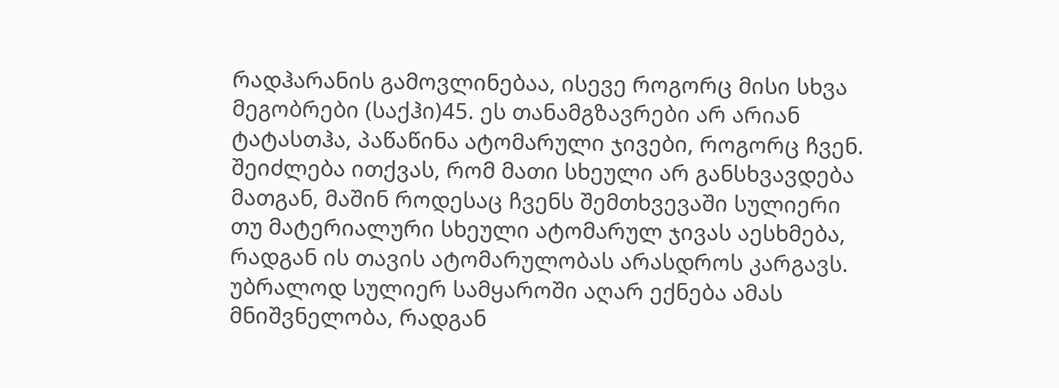რადჰარანის გამოვლინებაა, ისევე როგორც მისი სხვა მეგობრები (საქჰი)45. ეს თანამგზავრები არ არიან ტატასთჰა, პაწაწინა ატომარული ჯივები, როგორც ჩვენ. შეიძლება ითქვას, რომ მათი სხეული არ განსხვავდება მათგან, მაშინ როდესაც ჩვენს შემთხვევაში სულიერი თუ მატერიალური სხეული ატომარულ ჯივას აესხმება, რადგან ის თავის ატომარულობას არასდროს კარგავს. უბრალოდ სულიერ სამყაროში აღარ ექნება ამას მნიშვნელობა, რადგან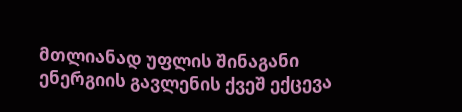მთლიანად უფლის შინაგანი ენერგიის გავლენის ქვეშ ექცევა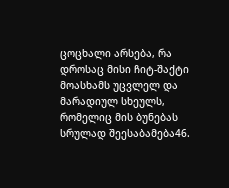ცოცხალი არსება, რა დროსაც მისი ჩიტ-შაქტი მოასხამს უცვლელ და მარადიულ სხეულს, რომელიც მის ბუნებას სრულად შეესაბამება46.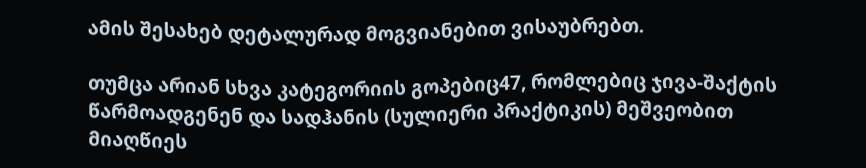ამის შესახებ დეტალურად მოგვიანებით ვისაუბრებთ.

თუმცა არიან სხვა კატეგორიის გოპებიც47, რომლებიც ჯივა-შაქტის წარმოადგენენ და სადჰანის (სულიერი პრაქტიკის) მეშვეობით მიაღწიეს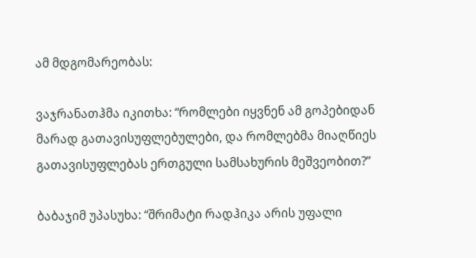ამ მდგომარეობას:

ვაჯრანათჰმა იკითხა: “რომლები იყვნენ ამ გოპებიდან მარად გათავისუფლებულები, და რომლებმა მიაღწიეს გათავისუფლებას ერთგული სამსახურის მეშვეობით?”

ბაბაჯიმ უპასუხა: “შრიმატი რადჰიკა არის უფალი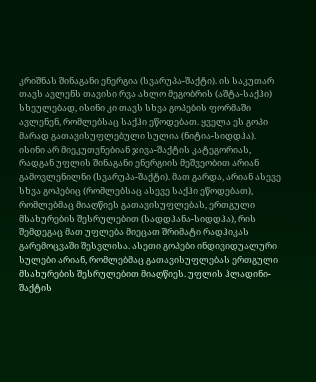კრიშნას შინაგანი ენერგია (სვარუპა-შაქტი). ის საკუთარ თავს ავლენს თავისი რვა ახლო მეგობრის (აშტა-საქჰი) სხეულებად, ისინი კი თავს სხვა გოპების ფორმაში ავლენენ, რომლებსაც საქჰი ეწოდებათ. ყველა ეს გოპი მარად გათავისუფლებული სულია (ნიტია-სიდდჰა). ისინი არ მიეკუთვნებიან ჯივა-შაქტის კატეგორიას, რადგან უფლის შინაგანი ენერგიის მეშვეობით არიან გამოვლენილნი (სვარუპა-შაქტი). მათ გარდა, არიან ასევე სხვა გოპებიც (რომლებსაც ასევე საქჰი ეწოდებათ), რომლებმაც მიაღწიეს გათავისუფლებას, ერთგული მსახურების შესრულებით (სადდჰანა-სიდდჰა), რის შემდეგაც მათ უფლება მიეცათ შრიმატი რადჰიკას გარემოცვაში შესვლისა. ასეთი გოპები ინდივიდუალური სულები არიან, რომლებმაც გათავისუფლებას ერთგული მსახურების შესრულებით მიაღწიეს. უფლის ჰლადინი-შაქტის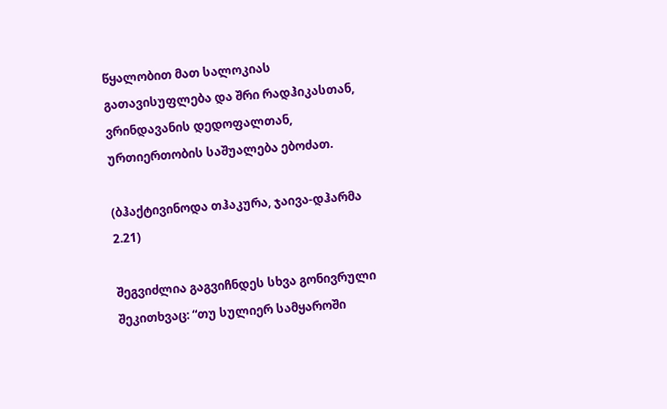წყალობით მათ სალოკიას გათავისუფლება და შრი რადჰიკასთან, ვრინდავანის დედოფალთან, ურთიერთობის საშუალება ებოძათ.

(ბჰაქტივინოდა თჰაკურა, ჯაივა-დჰარმა 2.21)

შეგვიძლია გაგვიჩნდეს სხვა გონივრული შეკითხვაც: “თუ სულიერ სამყაროში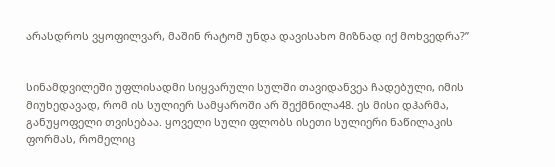არასდროს ვყოფილვარ, მაშინ რატომ უნდა დავისახო მიზნად იქ მოხვედრა?”


სინამდვილეში უფლისადმი სიყვარული სულში თავიდანვეა ჩადებული, იმის მიუხედავად, რომ ის სულიერ სამყაროში არ შექმნილა48. ეს მისი დჰარმა, განუყოფელი თვისებაა. ყოველი სული ფლობს ისეთი სულიერი ნაწილაკის ფორმას, რომელიც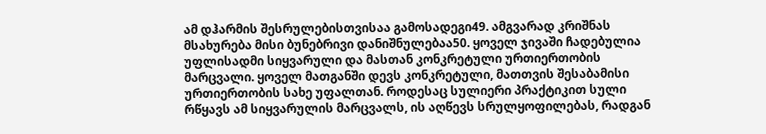ამ დჰარმის შესრულებისთვისაა გამოსადეგი49. ამგვარად კრიშნას მსახურება მისი ბუნებრივი დანიშნულებაა50. ყოველ ჯივაში ჩადებულია უფლისადმი სიყვარული და მასთან კონკრეტული ურთიერთობის მარცვალი. ყოველ მათგანში დევს კონკრეტული, მათთვის შესაბამისი ურთიერთობის სახე უფალთან. როდესაც სულიერი პრაქტიკით სული რწყავს ამ სიყვარულის მარცვალს, ის აღწევს სრულყოფილებას, რადგან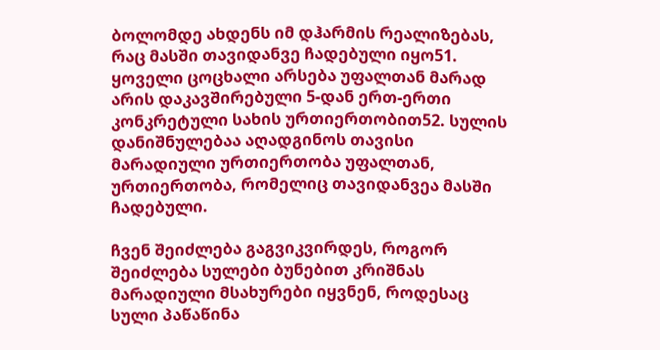ბოლომდე ახდენს იმ დჰარმის რეალიზებას, რაც მასში თავიდანვე ჩადებული იყო51. ყოველი ცოცხალი არსება უფალთან მარად არის დაკავშირებული 5-დან ერთ-ერთი კონკრეტული სახის ურთიერთობით52. სულის დანიშნულებაა აღადგინოს თავისი მარადიული ურთიერთობა უფალთან, ურთიერთობა, რომელიც თავიდანვეა მასში ჩადებული.

ჩვენ შეიძლება გაგვიკვირდეს, როგორ შეიძლება სულები ბუნებით კრიშნას მარადიული მსახურები იყვნენ, როდესაც სული პაწაწინა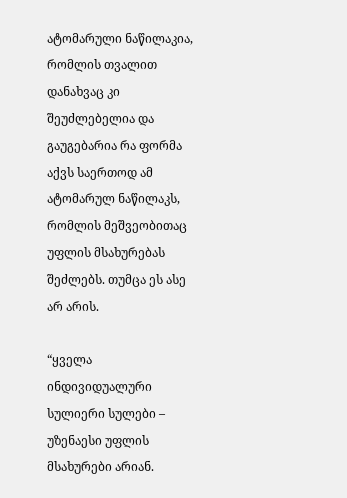ატომარული ნაწილაკია, რომლის თვალით დანახვაც კი შეუძლებელია და გაუგებარია რა ფორმა აქვს საერთოდ ამ ატომარულ ნაწილაკს, რომლის მეშვეობითაც უფლის მსახურებას შეძლებს. თუმცა ეს ასე არ არის.

“ყველა ინდივიდუალური სულიერი სულები – უზენაესი უფლის მსახურები არიან.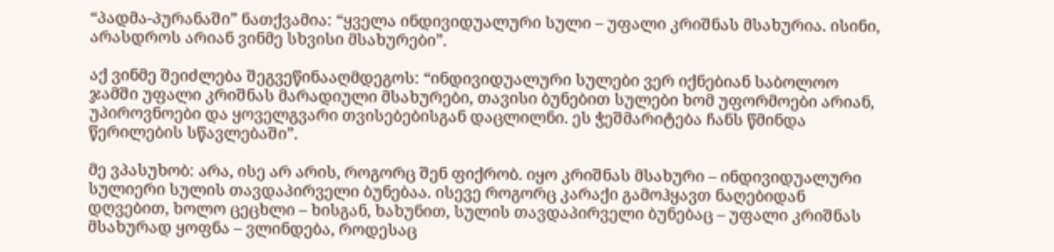“პადმა-პურანაში” ნათქვამია: “ყველა ინდივიდუალური სული – უფალი კრიშნას მსახურია. ისინი, არასდროს არიან ვინმე სხვისი მსახურები”.

აქ ვინმე შეიძლება შეგვეწინააღმდეგოს: “ინდივიდუალური სულები ვერ იქნებიან საბოლოო ჯამში უფალი კრიშნას მარადიული მსახურები, თავისი ბუნებით სულები ხომ უფორმოები არიან, უპიროვნოები და ყოველგვარი თვისებებისგან დაცლილნი. ეს ჭეშმარიტება ჩანს წმინდა წერილების სწავლებაში”.

მე ვპასუხობ: არა, ისე არ არის, როგორც შენ ფიქრობ. იყო კრიშნას მსახური – ინდივიდუალური სულიერი სულის თავდაპირველი ბუნებაა. ისევე როგორც კარაქი გამოჰყავთ ნაღებიდან დღვებით, ხოლო ცეცხლი – ხისგან, ხახუნით, სულის თავდაპირველი ბუნებაც – უფალი კრიშნას მსახურად ყოფნა – ვლინდება, როდესაც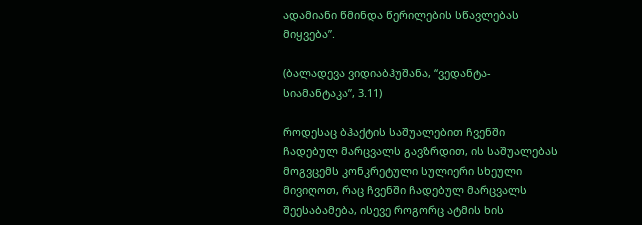ადამიანი წმინდა წერილების სწავლებას მიყვება”.

(ბალადევა ვიდიაბჰუშანა, “ვედანტა-სიამანტაკა”, 3.11)

როდესაც ბჰაქტის საშუალებით ჩვენში ჩადებულ მარცვალს გავზრდით, ის საშუალებას მოგვცემს კონკრეტული სულიერი სხეული მივიღოთ, რაც ჩვენში ჩადებულ მარცვალს შეესაბამება, ისევე როგორც ატმის ხის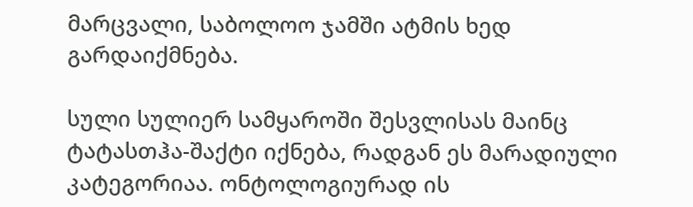მარცვალი, საბოლოო ჯამში ატმის ხედ გარდაიქმნება.

სული სულიერ სამყაროში შესვლისას მაინც ტატასთჰა-შაქტი იქნება, რადგან ეს მარადიული კატეგორიაა. ონტოლოგიურად ის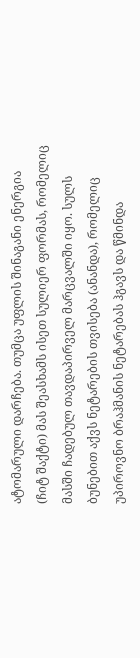ატომარული დარჩება. თუმცა უფლის შინაგანი ენერგია (ჩიტ შაქტი) მას შეასხამს ისეთ სულიერ ფორმას, რომელიც მასში ჩადებულ თავდაპირველ მარცვალში იყო. სულს ბუნებით აქვს ნეტარების თვისება (ანანდა), რომელიც უპიროვნო ბრაჰმანის ნეტარებას ჰგავს და წმინდა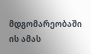მდგომარეობაში ის ამას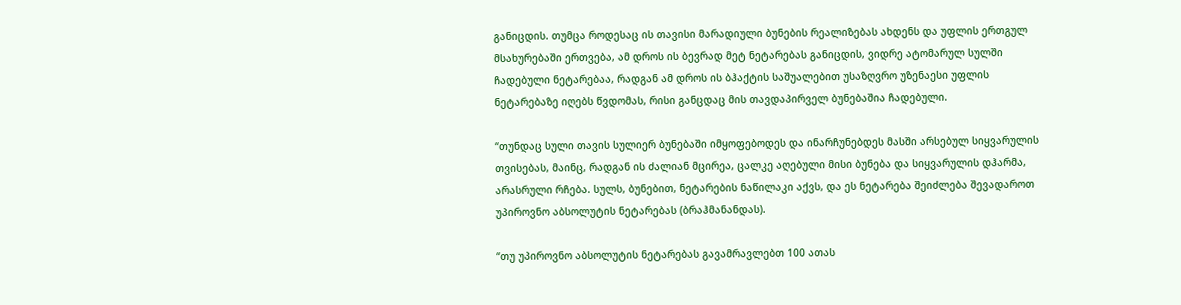განიცდის. თუმცა როდესაც ის თავისი მარადიული ბუნების რეალიზებას ახდენს და უფლის ერთგულ მსახურებაში ერთვება, ამ დროს ის ბევრად მეტ ნეტარებას განიცდის, ვიდრე ატომარულ სულში ჩადებული ნეტარებაა, რადგან ამ დროს ის ბჰაქტის საშუალებით უსაზღვრო უზენაესი უფლის ნეტარებაზე იღებს წვდომას, რისი განცდაც მის თავდაპირველ ბუნებაშია ჩადებული.

“თუნდაც სული თავის სულიერ ბუნებაში იმყოფებოდეს და ინარჩუნებდეს მასში არსებულ სიყვარულის თვისებას, მაინც, რადგან ის ძალიან მცირეა, ცალკე აღებული მისი ბუნება და სიყვარულის დჰარმა, არასრული რჩება. სულს, ბუნებით, ნეტარების ნაწილაკი აქვს, და ეს ნეტარება შეიძლება შევადაროთ უპიროვნო აბსოლუტის ნეტარებას (ბრაჰმანანდას).

“თუ უპიროვნო აბსოლუტის ნეტარებას გავამრავლებთ 100 ათას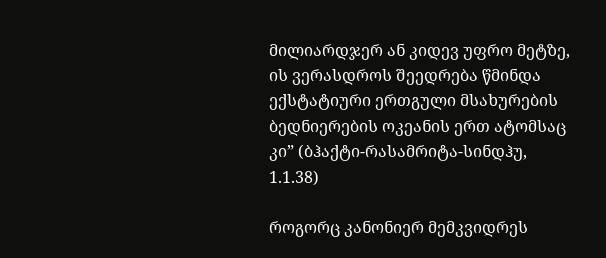მილიარდჯერ ან კიდევ უფრო მეტზე, ის ვერასდროს შეედრება წმინდა ექსტატიური ერთგული მსახურების ბედნიერების ოკეანის ერთ ატომსაც კი” (ბჰაქტი-რასამრიტა-სინდჰუ, 1.1.38)

როგორც კანონიერ მემკვიდრეს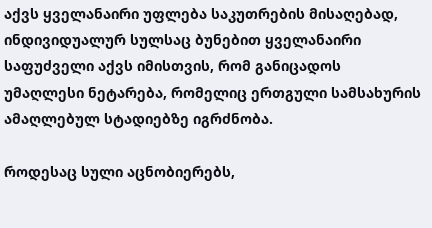აქვს ყველანაირი უფლება საკუთრების მისაღებად, ინდივიდუალურ სულსაც ბუნებით ყველანაირი საფუძველი აქვს იმისთვის, რომ განიცადოს უმაღლესი ნეტარება, რომელიც ერთგული სამსახურის ამაღლებულ სტადიებზე იგრძნობა.

როდესაც სული აცნობიერებს,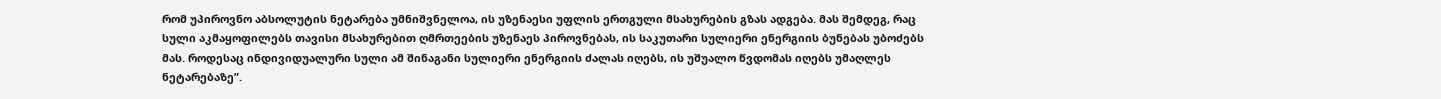რომ უპიროვნო აბსოლუტის ნეტარება უმნიშვნელოა, ის უზენაესი უფლის ერთგული მსახურების გზას ადგება. მას შემდეგ, რაც სული აკმაყოფილებს თავისი მსახურებით ღმრთეების უზენაეს პიროვნებას, ის საკუთარი სულიერი ენერგიის ბუნებას უბოძებს მას. როდესაც ინდივიდუალური სული ამ შინაგანი სულიერი ენერგიის ძალას იღებს, ის უშუალო წვდომას იღებს უმაღლეს ნეტარებაზე”.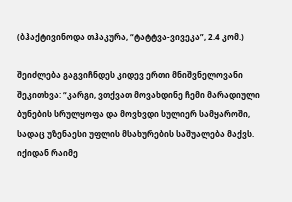(ბჰაქტივინოდა თჰაკურა, “ტატტვა-ვივეკა”, 2.4 კომ.)

შეიძლება გაგვიჩნდეს კიდევ ერთი მნიშვნელოვანი შეკითხვა: “კარგი, ვთქვათ მოვახდინე ჩემი მარადიული ბუნების სრულყოფა და მოვხვდი სულიერ სამყაროში, სადაც უზენაესი უფლის მსახურების საშუალება მაქვს. იქიდან რაიმე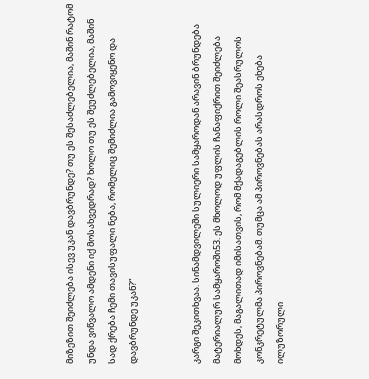მიზეზით შეიძლება ისევ უკან დავბრუნდე? თუ ეს შესაძლებელია, მაშინ რატომ უნდა ვიწვალო ამდენი იქ მოსახვედრად? ხოლო თუ ეს შეუძლებელია, მაშინ სად ქრება ჩემი თავისუფალი ნება, რომელიც შემიძლია გამოვიყენო და დავბრუნდე უკან?”


კარგი შეკითხვაა. სინამდვილეში სულიერი სამყაროდან არავინ ბრუნდება მატერიალურ სამყაროში53. ეს მხოლოდ უფლის ჩანაფიქრით შეიძლება მოხდეს, მაგალითად იმისათვის, რომ მქადაგებლის როლი შეასრულოს კონკრეტულმა პიროვნებამ. თუმცა ამ პიროვნებას არასდროს ეხება ილუზორული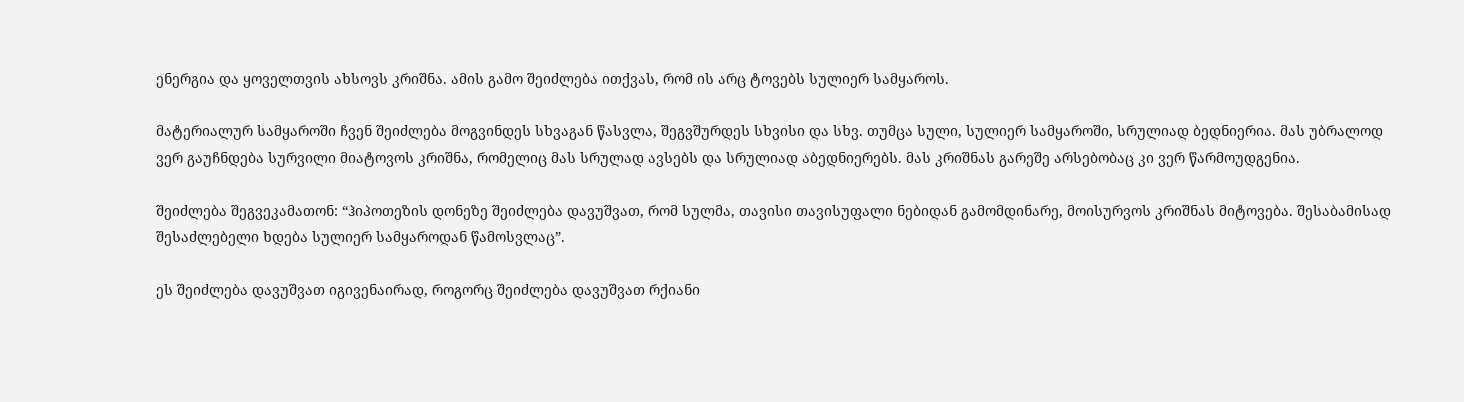ენერგია და ყოველთვის ახსოვს კრიშნა. ამის გამო შეიძლება ითქვას, რომ ის არც ტოვებს სულიერ სამყაროს.

მატერიალურ სამყაროში ჩვენ შეიძლება მოგვინდეს სხვაგან წასვლა, შეგვშურდეს სხვისი და სხვ. თუმცა სული, სულიერ სამყაროში, სრულიად ბედნიერია. მას უბრალოდ ვერ გაუჩნდება სურვილი მიატოვოს კრიშნა, რომელიც მას სრულად ავსებს და სრულიად აბედნიერებს. მას კრიშნას გარეშე არსებობაც კი ვერ წარმოუდგენია.

შეიძლება შეგვეკამათონ: “ჰიპოთეზის დონეზე შეიძლება დავუშვათ, რომ სულმა, თავისი თავისუფალი ნებიდან გამომდინარე, მოისურვოს კრიშნას მიტოვება. შესაბამისად შესაძლებელი ხდება სულიერ სამყაროდან წამოსვლაც”.

ეს შეიძლება დავუშვათ იგივენაირად, როგორც შეიძლება დავუშვათ რქიანი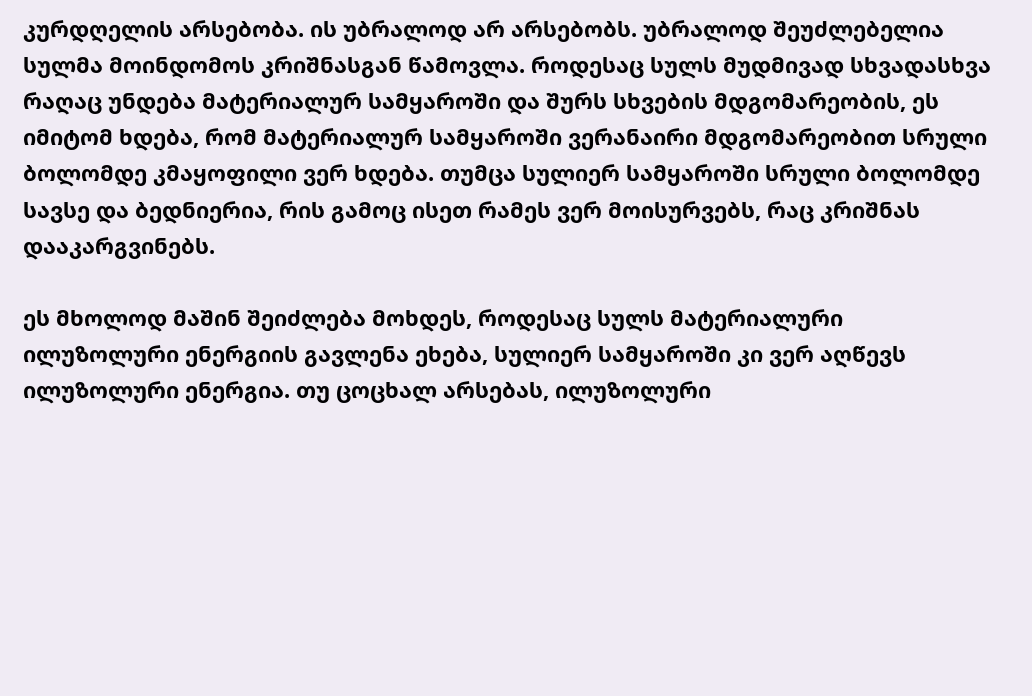კურდღელის არსებობა. ის უბრალოდ არ არსებობს. უბრალოდ შეუძლებელია სულმა მოინდომოს კრიშნასგან წამოვლა. როდესაც სულს მუდმივად სხვადასხვა რაღაც უნდება მატერიალურ სამყაროში და შურს სხვების მდგომარეობის, ეს იმიტომ ხდება, რომ მატერიალურ სამყაროში ვერანაირი მდგომარეობით სრული ბოლომდე კმაყოფილი ვერ ხდება. თუმცა სულიერ სამყაროში სრული ბოლომდე სავსე და ბედნიერია, რის გამოც ისეთ რამეს ვერ მოისურვებს, რაც კრიშნას დააკარგვინებს.

ეს მხოლოდ მაშინ შეიძლება მოხდეს, როდესაც სულს მატერიალური ილუზოლური ენერგიის გავლენა ეხება, სულიერ სამყაროში კი ვერ აღწევს ილუზოლური ენერგია. თუ ცოცხალ არსებას, ილუზოლური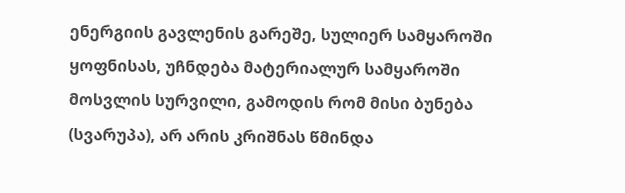ენერგიის გავლენის გარეშე, სულიერ სამყაროში ყოფნისას, უჩნდება მატერიალურ სამყაროში მოსვლის სურვილი, გამოდის რომ მისი ბუნება (სვარუპა), არ არის კრიშნას წმინდა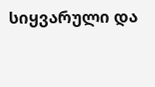სიყვარული და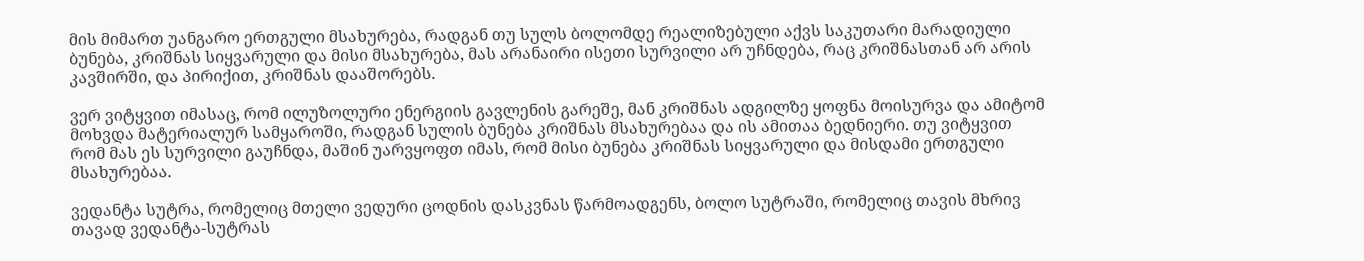მის მიმართ უანგარო ერთგული მსახურება, რადგან თუ სულს ბოლომდე რეალიზებული აქვს საკუთარი მარადიული ბუნება, კრიშნას სიყვარული და მისი მსახურება, მას არანაირი ისეთი სურვილი არ უჩნდება, რაც კრიშნასთან არ არის კავშირში, და პირიქით, კრიშნას დააშორებს.

ვერ ვიტყვით იმასაც, რომ ილუზოლური ენერგიის გავლენის გარეშე, მან კრიშნას ადგილზე ყოფნა მოისურვა და ამიტომ მოხვდა მატერიალურ სამყაროში, რადგან სულის ბუნება კრიშნას მსახურებაა და ის ამითაა ბედნიერი. თუ ვიტყვით რომ მას ეს სურვილი გაუჩნდა, მაშინ უარვყოფთ იმას, რომ მისი ბუნება კრიშნას სიყვარული და მისდამი ერთგული მსახურებაა.

ვედანტა სუტრა, რომელიც მთელი ვედური ცოდნის დასკვნას წარმოადგენს, ბოლო სუტრაში, რომელიც თავის მხრივ თავად ვედანტა-სუტრას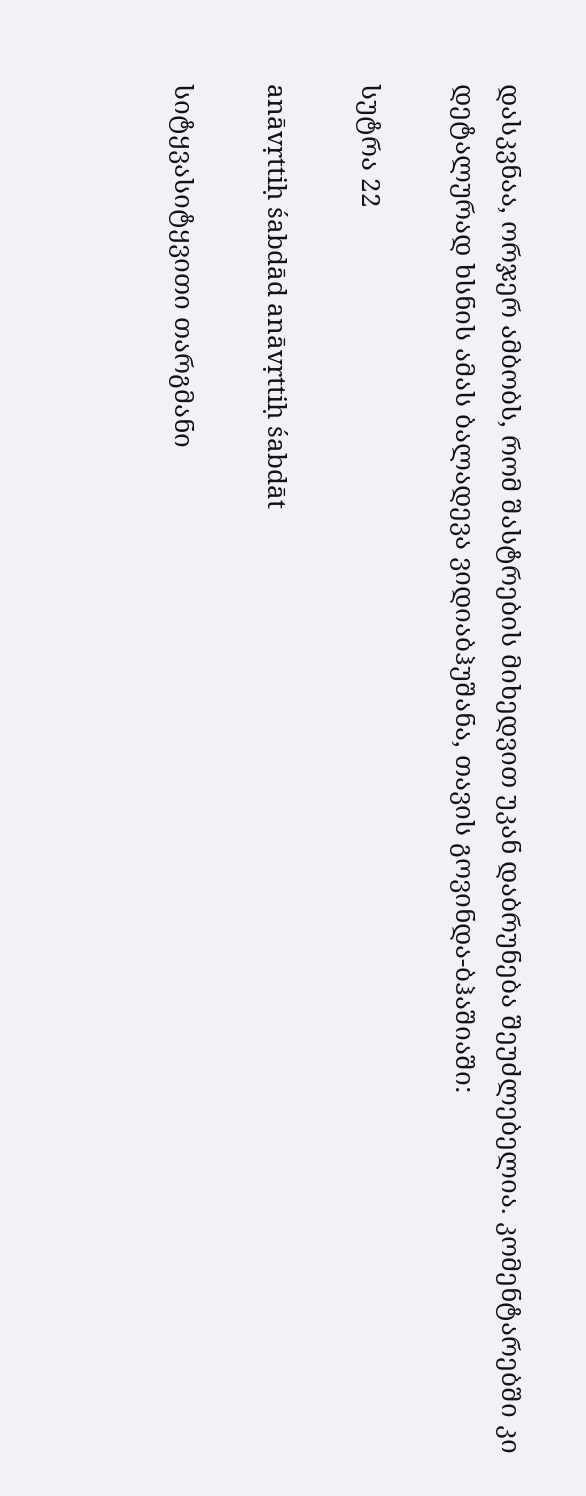დასკვნაა, ორჯერ ამბობს, რომ შასტრების მიხედვით უკან დაბრუნება შეუძლებელია. კომენტარებში კი დეტალურად ხსნის ამას ბალადევა ვიდიაბჰუშანა, თავის გოვინდა-ბჰაშიაში:

სუტრა 22

anāvṛttiḥ śabdād anāvṛttiḥ śabdāt

სიტყვასიტყვითი თარგმანი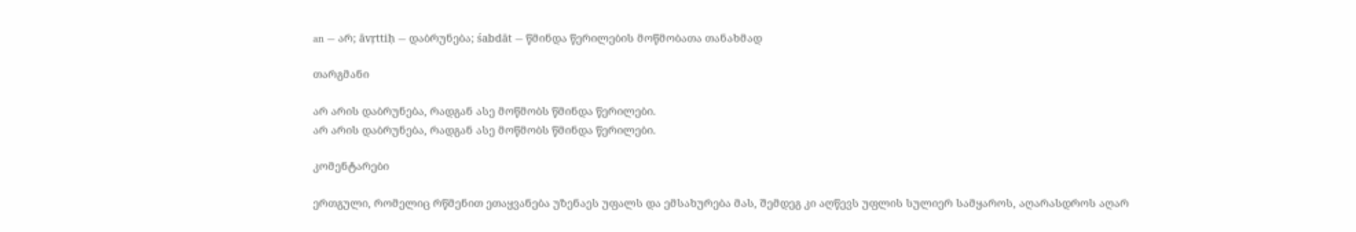an — არ; āvṛttiḥ — დაბრუნება; śabdāt — წმინდა წერილების მოწმობათა თანახმად

თარგმანი

არ არის დაბრუნება, რადგან ასე მოწმობს წმინდა წერილები.
არ არის დაბრუნება, რადგან ასე მოწმობს წმინდა წერილები.

კომენტარები

ერთგული, რომელიც რწმენით ეთაყვანება უზენაეს უფალს და ემსახურება მას, შემდეგ კი აღწევს უფლის სულიერ სამყაროს, აღარასდროს აღარ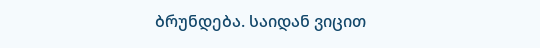ბრუნდება. საიდან ვიცით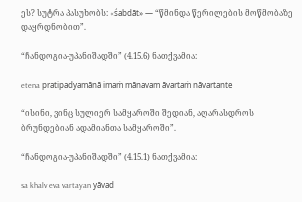ეს? სუტრა პასუხობს: «śabdāt» — “წმინდა წერილების მოწმობაზე დაყრდნობით”.

“ჩანდოგია-უპანიშადში” (4.15.6) ნათქვამია:

etena pratipadyamānā imaṁ mānavam āvartaṁ nāvartante

“ისინი, ვინც სულიერ სამყაროში შედიან, აღარასდროს ბრუნდებიან ადამიანთა სამყაროში”.

“ჩანდოგია-უპანიშადში” (4.15.1) ნათქვამია:

sa khalv eva vartayan yāvad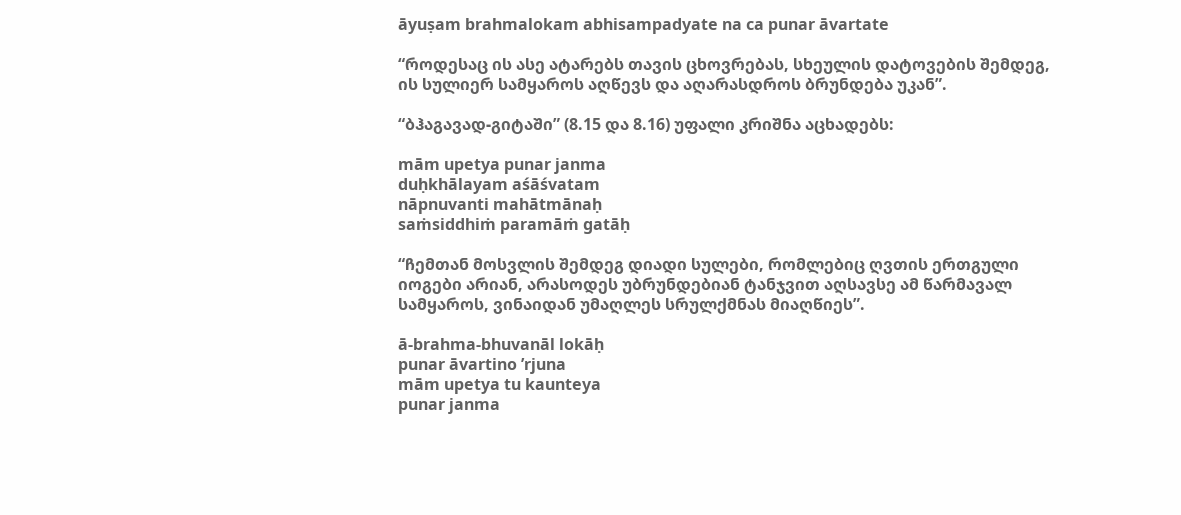āyuṣam brahmalokam abhisampadyate na ca punar āvartate

“როდესაც ის ასე ატარებს თავის ცხოვრებას, სხეულის დატოვების შემდეგ, ის სულიერ სამყაროს აღწევს და აღარასდროს ბრუნდება უკან”.

“ბჰაგავად-გიტაში” (8.15 და 8.16) უფალი კრიშნა აცხადებს:

mām upetya punar janma
duḥkhālayam aśāśvatam
nāpnuvanti mahātmānaḥ
saṁsiddhiṁ paramāṁ gatāḥ

“ჩემთან მოსვლის შემდეგ დიადი სულები, რომლებიც ღვთის ერთგული იოგები არიან, არასოდეს უბრუნდებიან ტანჯვით აღსავსე ამ წარმავალ სამყაროს, ვინაიდან უმაღლეს სრულქმნას მიაღწიეს”.

ā-brahma-bhuvanāl lokāḥ
punar āvartino ’rjuna
mām upetya tu kaunteya
punar janma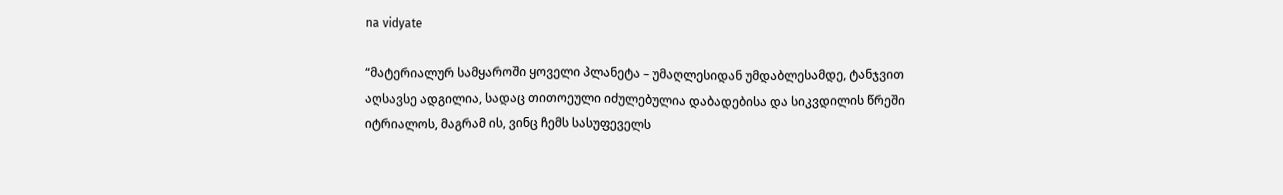na vidyate

“მატერიალურ სამყაროში ყოველი პლანეტა – უმაღლესიდან უმდაბლესამდე, ტანჯვით აღსავსე ადგილია, სადაც თითოეული იძულებულია დაბადებისა და სიკვდილის წრეში იტრიალოს, მაგრამ ის, ვინც ჩემს სასუფეველს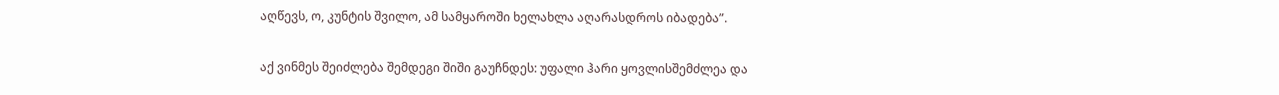აღწევს, ო, კუნტის შვილო, ამ სამყაროში ხელახლა აღარასდროს იბადება”.

აქ ვინმეს შეიძლება შემდეგი შიში გაუჩნდეს: უფალი ჰარი ყოვლისშემძლეა და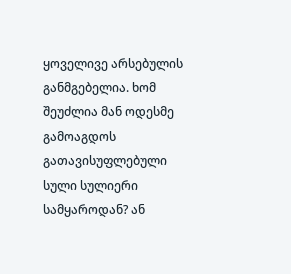ყოველივე არსებულის განმგებელია. ხომ შეუძლია მან ოდესმე გამოაგდოს გათავისუფლებული სული სულიერი სამყაროდან? ან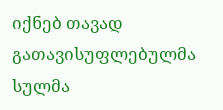იქნებ თავად გათავისუფლებულმა სულმა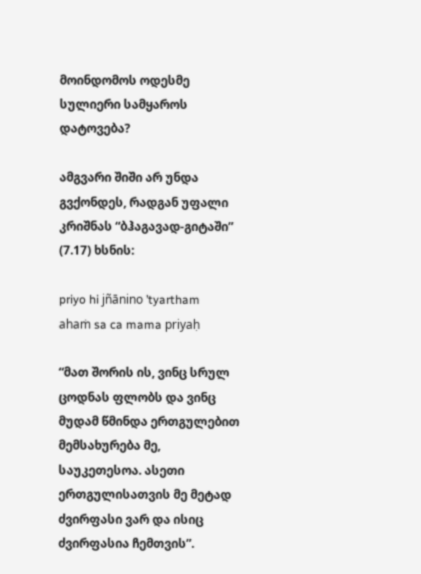მოინდომოს ოდესმე სულიერი სამყაროს დატოვება?

ამგვარი შიში არ უნდა გვქონდეს, რადგან უფალი კრიშნას “ბჰაგავად-გიტაში” (7.17) ხსნის:

priyo hi jñānino ’tyartham
ahaṁ sa ca mama priyaḥ

“მათ შორის ის, ვინც სრულ ცოდნას ფლობს და ვინც მუდამ წმინდა ერთგულებით მემსახურება მე, საუკეთესოა. ასეთი ერთგულისათვის მე მეტად ძვირფასი ვარ და ისიც ძვირფასია ჩემთვის”.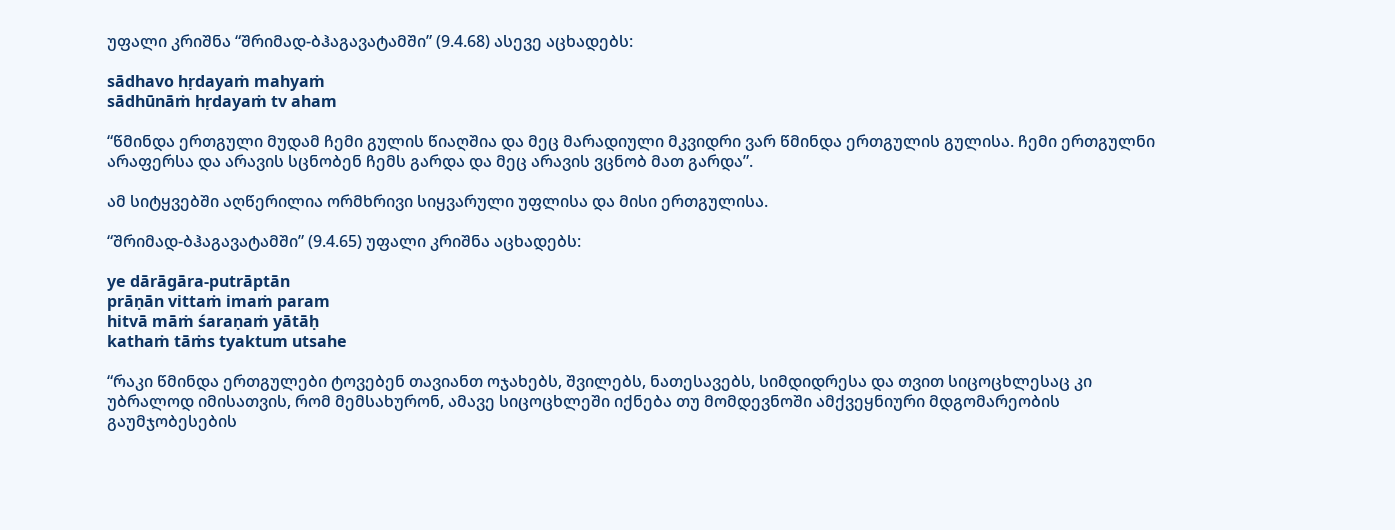უფალი კრიშნა “შრიმად-ბჰაგავატამში” (9.4.68) ასევე აცხადებს:

sādhavo hṛdayaṁ mahyaṁ
sādhūnāṁ hṛdayaṁ tv aham

“წმინდა ერთგული მუდამ ჩემი გულის წიაღშია და მეც მარადიული მკვიდრი ვარ წმინდა ერთგულის გულისა. ჩემი ერთგულნი არაფერსა და არავის სცნობენ ჩემს გარდა და მეც არავის ვცნობ მათ გარდა”.

ამ სიტყვებში აღწერილია ორმხრივი სიყვარული უფლისა და მისი ერთგულისა.

“შრიმად-ბჰაგავატამში” (9.4.65) უფალი კრიშნა აცხადებს:

ye dārāgāra-putrāptān
prāṇān vittaṁ imaṁ param
hitvā māṁ śaraṇaṁ yātāḥ
kathaṁ tāṁs tyaktum utsahe

“რაკი წმინდა ერთგულები ტოვებენ თავიანთ ოჯახებს, შვილებს, ნათესავებს, სიმდიდრესა და თვით სიცოცხლესაც კი უბრალოდ იმისათვის, რომ მემსახურონ, ამავე სიცოცხლეში იქნება თუ მომდევნოში ამქვეყნიური მდგომარეობის გაუმჯობესების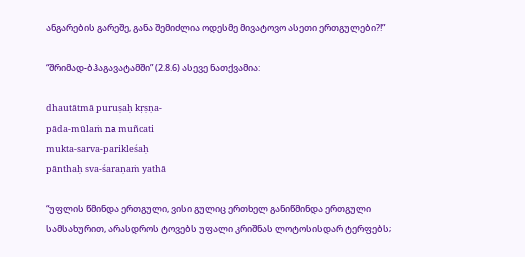ანგარების გარეშე, განა შემიძლია ოდესმე მივატოვო ასეთი ერთგულები?!”

“შრიმად-ბჰაგავატამში” (2.8.6) ასევე ნათქვამია:

dhautātmā puruṣaḥ kṛṣṇa-
pāda-mūlaṁ na muñcati
mukta-sarva-parikleśaḥ
pānthaḥ sva-śaraṇaṁ yathā

“უფლის წმინდა ერთგული, ვისი გულიც ერთხელ განიწმინდა ერთგული სამსახურით, არასდროს ტოვებს უფალი კრიშნას ლოტოსისდარ ტერფებს;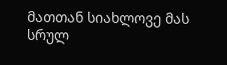მათთან სიახლოვე მას სრულ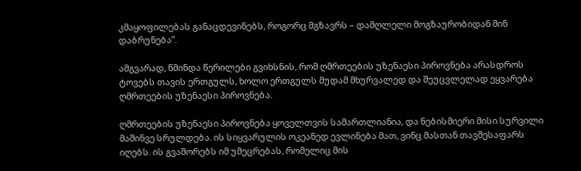კმაყოფილებას განაცდევინებს, როგორც მგზავრს – დამღლელი მოგზაურობიდან შინ დაბრუნება”.

ამგვარად, წმინდა წერილები გვიხსნის, რომ ღმრთეების უზენაესი პიროვნება არასდროს ტოვებს თავის ერთგულს, ხოლო ერთგულს მუდამ მხურვალედ და შეუცვლელად ეყვარება ღმრთეების უზენაესი პიროვნება.

ღმრთეების უზენაესი პიროვნება ყოველთვის სამართლიანია, და ნებისმიერი მისი სურვილი მაშინვე სრულდება. ის სიყვარულის ოკეანედ ევლინება მათ, ვინც მასთან თავშესაფარს იღებს. ის გვაშორებს იმ უმეცრებას, რომელიც მის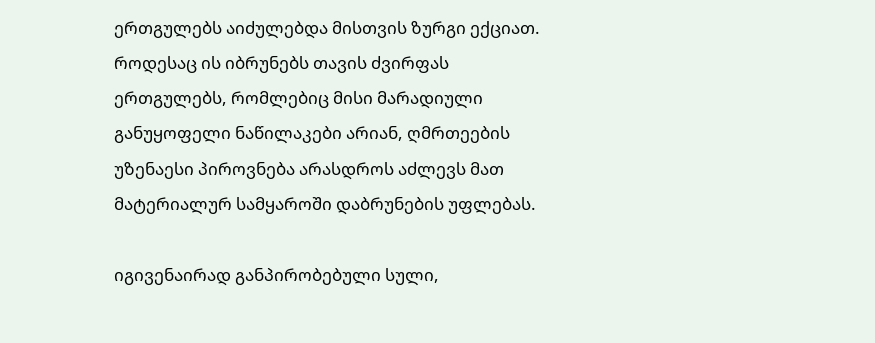ერთგულებს აიძულებდა მისთვის ზურგი ექციათ. როდესაც ის იბრუნებს თავის ძვირფას ერთგულებს, რომლებიც მისი მარადიული განუყოფელი ნაწილაკები არიან, ღმრთეების უზენაესი პიროვნება არასდროს აძლევს მათ მატერიალურ სამყაროში დაბრუნების უფლებას.

იგივენაირად განპირობებული სული,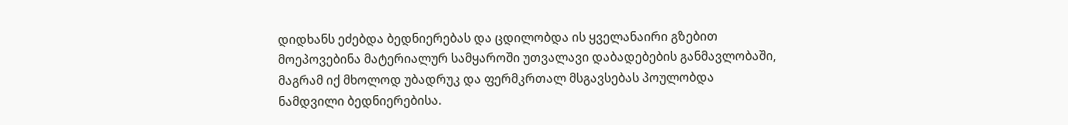დიდხანს ეძებდა ბედნიერებას და ცდილობდა ის ყველანაირი გზებით მოეპოვებინა მატერიალურ სამყაროში უთვალავი დაბადებების განმავლობაში, მაგრამ იქ მხოლოდ უბადრუკ და ფერმკრთალ მსგავსებას პოულობდა ნამდვილი ბედნიერებისა.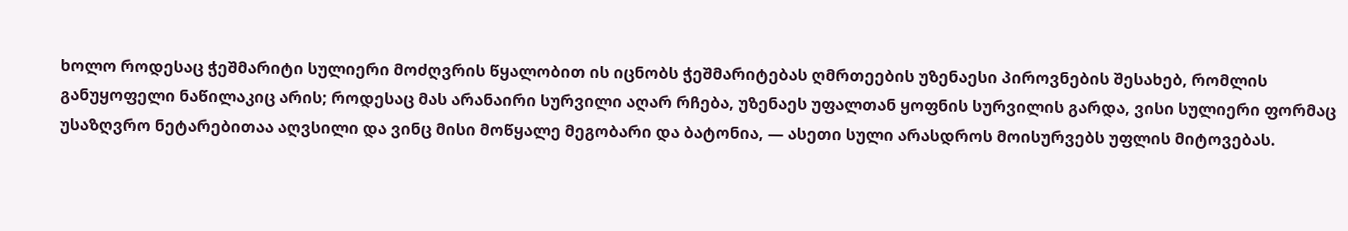ხოლო როდესაც ჭეშმარიტი სულიერი მოძღვრის წყალობით ის იცნობს ჭეშმარიტებას ღმრთეების უზენაესი პიროვნების შესახებ, რომლის განუყოფელი ნაწილაკიც არის; როდესაც მას არანაირი სურვილი აღარ რჩება, უზენაეს უფალთან ყოფნის სურვილის გარდა, ვისი სულიერი ფორმაც უსაზღვრო ნეტარებითაა აღვსილი და ვინც მისი მოწყალე მეგობარი და ბატონია, — ასეთი სული არასდროს მოისურვებს უფლის მიტოვებას.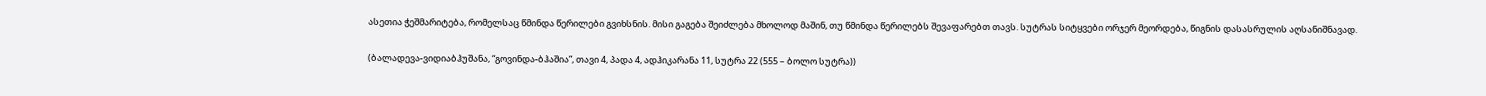ასეთია ჭეშმარიტება, რომელსაც წმინდა წერილები გვიხსნის. მისი გაგება შეიძლება მხოლოდ მაშინ, თუ წმინდა წერილებს შევაფარებთ თავს. სუტრას სიტყვები ორჯერ მეორდება, წიგნის დასასრულის აღსანიშნავად.

(ბალადევა-ვიდიაბჰუშანა, “გოვინდა-ბჰაშია”, თავი 4, პადა 4, ადჰიკარანა 11, სუტრა 22 (555 – ბოლო სუტრა))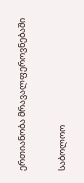ერთიანობა მრავალფეროვნებაში

საბოლოო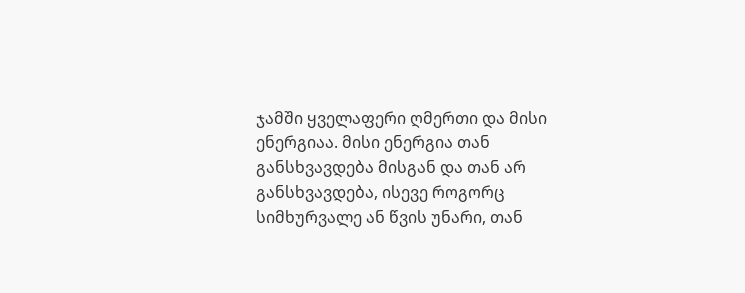ჯამში ყველაფერი ღმერთი და მისი ენერგიაა. მისი ენერგია თან განსხვავდება მისგან და თან არ განსხვავდება, ისევე როგორც სიმხურვალე ან წვის უნარი, თან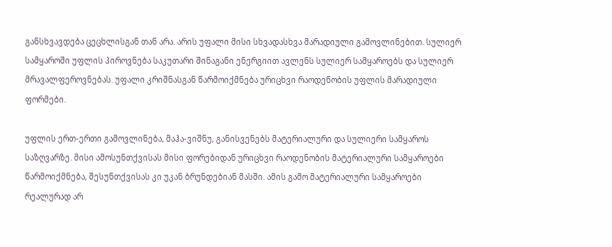განსხვავდება ცეცხლისგან თან არა. არის უფალი მისი სხვადასხვა მარადიული გამოვლინებით. სულიერ სამყაროში უფლის პიროვნება საკუთარი შინაგანი ენერგიით ავლენს სულიერ სამყაროებს და სულიერ მრავალფეროვნებას. უფალი კრიშნასგან წარმოიქმნება ურიცხვი რაოდენობის უფლის მარადიული ფორმები.

უფლის ერთ-ერთი გამოვლინება, მაჰა-ვიშნუ, განისვენებს მატერიალური და სულიერი სამყაროს საზღვარზე. მისი ამოსუნთქვისას მისი ფორებიდან ურიცხვი რაოდენობის მატერიალური სამყაროები წარმოიქმნება, შესუნთქვისას კი უკან ბრუნდებიან მასში. ამის გამო მატერიალური სამყაროები რეალურად არ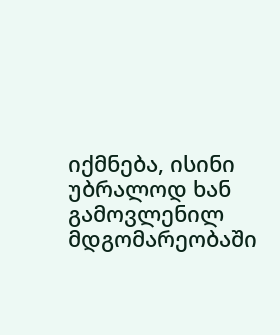იქმნება, ისინი უბრალოდ ხან გამოვლენილ მდგომარეობაში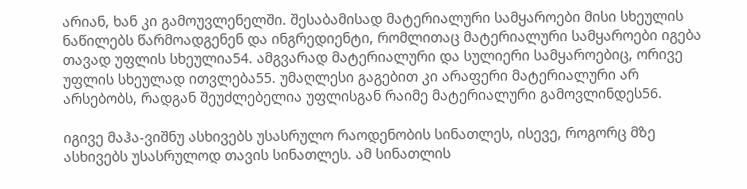არიან, ხან კი გამოუვლენელში. შესაბამისად მატერიალური სამყაროები მისი სხეულის ნაწილებს წარმოადგენენ და ინგრედიენტი, რომლითაც მატერიალური სამყაროები იგება თავად უფლის სხეულია54. ამგვარად მატერიალური და სულიერი სამყაროებიც, ორივე უფლის სხეულად ითვლება55. უმაღლესი გაგებით კი არაფერი მატერიალური არ არსებობს, რადგან შეუძლებელია უფლისგან რაიმე მატერიალური გამოვლინდეს56.

იგივე მაჰა-ვიშნუ ასხივებს უსასრულო რაოდენობის სინათლეს, ისევე, როგორც მზე ასხივებს უსასრულოდ თავის სინათლეს. ამ სინათლის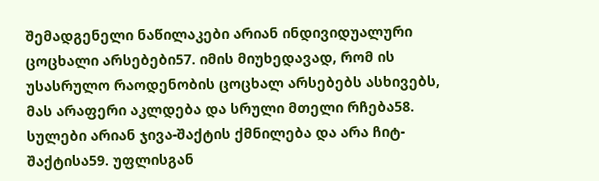შემადგენელი ნაწილაკები არიან ინდივიდუალური ცოცხალი არსებები57. იმის მიუხედავად, რომ ის უსასრულო რაოდენობის ცოცხალ არსებებს ასხივებს, მას არაფერი აკლდება და სრული მთელი რჩება58. სულები არიან ჯივა-შაქტის ქმნილება და არა ჩიტ-შაქტისა59. უფლისგან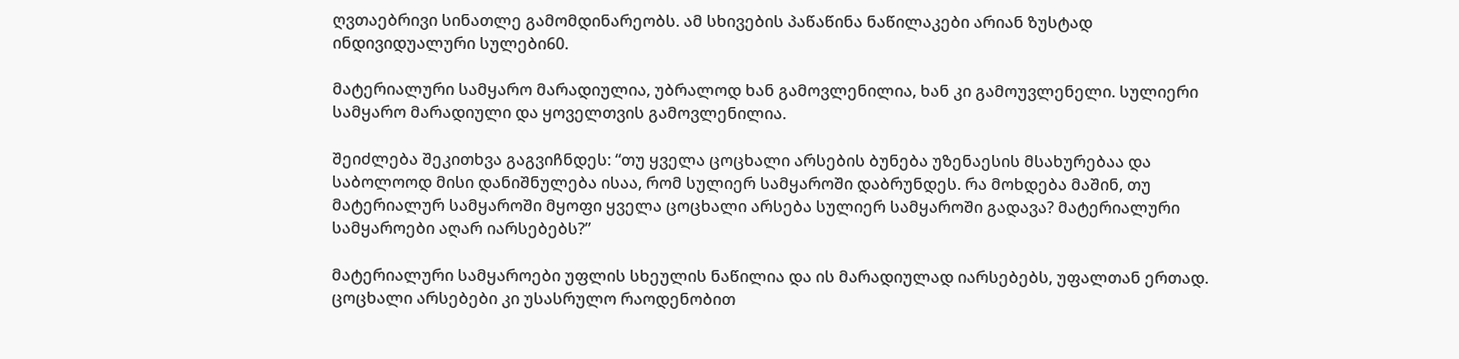ღვთაებრივი სინათლე გამომდინარეობს. ამ სხივების პაწაწინა ნაწილაკები არიან ზუსტად ინდივიდუალური სულები60.

მატერიალური სამყარო მარადიულია, უბრალოდ ხან გამოვლენილია, ხან კი გამოუვლენელი. სულიერი სამყარო მარადიული და ყოველთვის გამოვლენილია.

შეიძლება შეკითხვა გაგვიჩნდეს: “თუ ყველა ცოცხალი არსების ბუნება უზენაესის მსახურებაა და საბოლოოდ მისი დანიშნულება ისაა, რომ სულიერ სამყაროში დაბრუნდეს. რა მოხდება მაშინ, თუ მატერიალურ სამყაროში მყოფი ყველა ცოცხალი არსება სულიერ სამყაროში გადავა? მატერიალური სამყაროები აღარ იარსებებს?”

მატერიალური სამყაროები უფლის სხეულის ნაწილია და ის მარადიულად იარსებებს, უფალთან ერთად. ცოცხალი არსებები კი უსასრულო რაოდენობით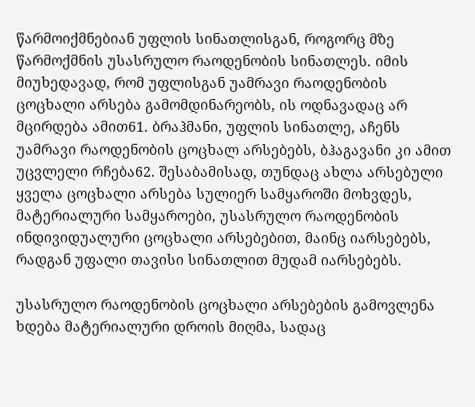წარმოიქმნებიან უფლის სინათლისგან, როგორც მზე წარმოქმნის უსასრულო რაოდენობის სინათლეს. იმის მიუხედავად, რომ უფლისგან უამრავი რაოდენობის ცოცხალი არსება გამომდინარეობს, ის ოდნავადაც არ მცირდება ამით61. ბრაჰმანი, უფლის სინათლე, აჩენს უამრავი რაოდენობის ცოცხალ არსებებს, ბჰაგავანი კი ამით უცვლელი რჩება62. შესაბამისად, თუნდაც ახლა არსებული ყველა ცოცხალი არსება სულიერ სამყაროში მოხვდეს, მატერიალური სამყაროები, უსასრულო რაოდენობის ინდივიდუალური ცოცხალი არსებებით, მაინც იარსებებს, რადგან უფალი თავისი სინათლით მუდამ იარსებებს.

უსასრულო რაოდენობის ცოცხალი არსებების გამოვლენა ხდება მატერიალური დროის მიღმა, სადაც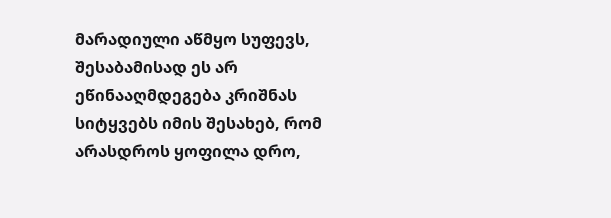მარადიული აწმყო სუფევს, შესაბამისად ეს არ ეწინააღმდეგება კრიშნას სიტყვებს იმის შესახებ, რომ არასდროს ყოფილა დრო,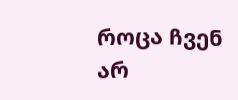როცა ჩვენ არ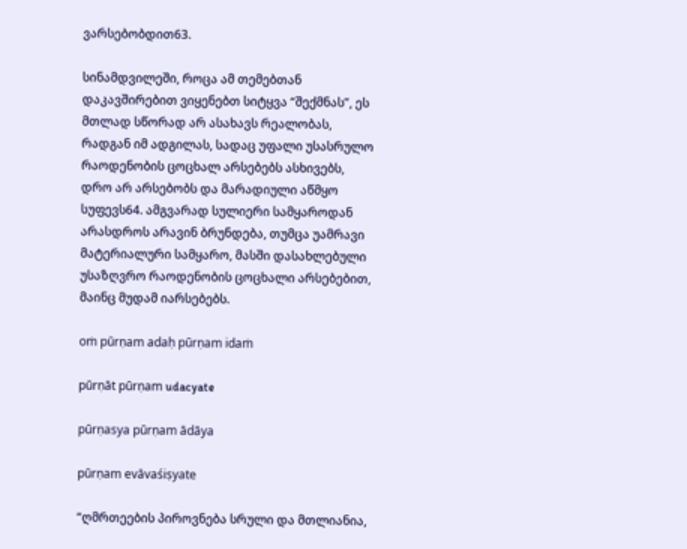ვარსებობდით63.

სინამდვილეში, როცა ამ თემებთან დაკავშირებით ვიყენებთ სიტყვა “შექმნას”, ეს მთლად სწორად არ ასახავს რეალობას, რადგან იმ ადგილას, სადაც უფალი უსასრულო რაოდენობის ცოცხალ არსებებს ასხივებს, დრო არ არსებობს და მარადიული აწმყო სუფევს64. ამგვარად სულიერი სამყაროდან არასდროს არავინ ბრუნდება, თუმცა უამრავი მატერიალური სამყარო, მასში დასახლებული უსაზღვრო რაოდენობის ცოცხალი არსებებით, მაინც მუდამ იარსებებს.

oṁ pūrṇam adaḥ pūrṇam idaṁ

pūrṇāt pūrṇam udacyate

pūrṇasya pūrṇam ādāya

pūrṇam evāvaśiṣyate

“ღმრთეების პიროვნება სრული და მთლიანია,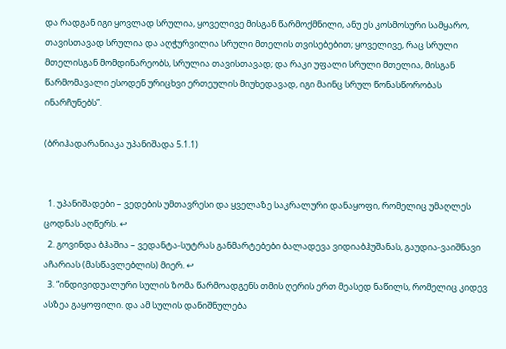და რადგან იგი ყოვლად სრულია, ყოველივე მისგან წარმოქმნილი, ანუ ეს კოსმოსური სამყარო, თავისთავად სრულია და აღჭურვილია სრული მთელის თვისებებით; ყოველივე, რაც სრული მთელისგან მომდინარეობს, სრულია თავისთავად; და რაკი უფალი სრული მთელია, მისგან წარმომავალი ესოდენ ურიცხვი ერთეულის მიუხედავად, იგი მაინც სრულ წონასწორობას ინარჩუნებს”.

(ბრიჰადარანიაკა უპანიშადა 5.1.1)


  1. უპანიშადები – ვედების უმთავრესი და ყველაზე საკრალური დანაყოფი, რომელიც უმაღლეს ცოდნას აღწერს. ↩
  2. გოვინდა ბჰაშია – ვედანტა-სუტრას განმარტებები ბალადევა ვიდიაბჰუშანას, გაუდია-ვაიშნავი აჩარიას (მასწავლებლის) მიერ. ↩
  3. “ინდივიდუალური სულის ზომა წარმოადგენს თმის ღერის ერთ მეასედ ნაწილს, რომელიც კიდევ ასზეა გაყოფილი. და ამ სულის დანიშნულება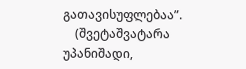გათავისუფლებაა”.
    (შვეტაშვატარა უპანიშადი,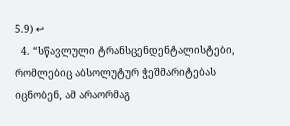5.9) ↩
  4. “სწავლული ტრანსცენდენტალისტები, რომლებიც აბსოლუტურ ჭეშმარიტებას იცნობენ, ამ არაორმაგ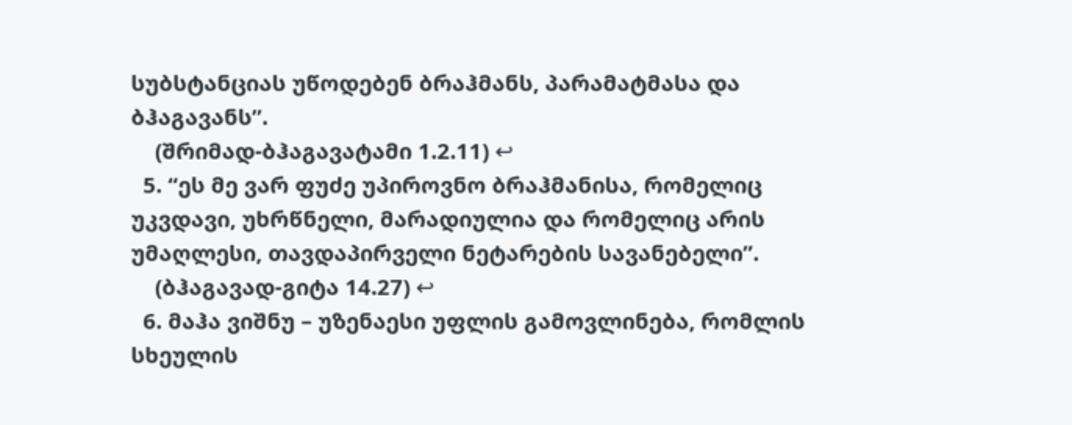სუბსტანციას უწოდებენ ბრაჰმანს, პარამატმასა და ბჰაგავანს”.
    (შრიმად-ბჰაგავატამი 1.2.11) ↩
  5. “ეს მე ვარ ფუძე უპიროვნო ბრაჰმანისა, რომელიც უკვდავი, უხრწნელი, მარადიულია და რომელიც არის უმაღლესი, თავდაპირველი ნეტარების სავანებელი”.
    (ბჰაგავად-გიტა 14.27) ↩
  6. მაჰა ვიშნუ – უზენაესი უფლის გამოვლინება, რომლის სხეულის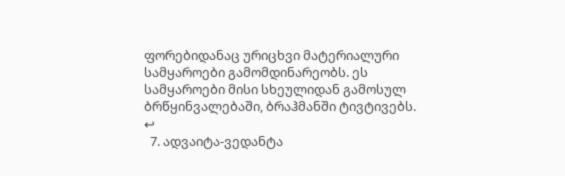ფორებიდანაც ურიცხვი მატერიალური სამყაროები გამომდინარეობს. ეს სამყაროები მისი სხეულიდან გამოსულ ბრწყინვალებაში, ბრაჰმანში ტივტივებს. ↩
  7. ადვაიტა-ვედანტა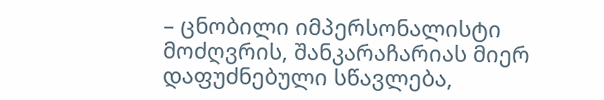– ცნობილი იმპერსონალისტი მოძღვრის, შანკარაჩარიას მიერ დაფუძნებული სწავლება,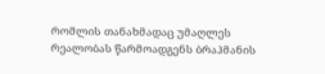რომლის თანახმადაც უმაღლეს რეალობას წარმოადგენს ბრაჰმანის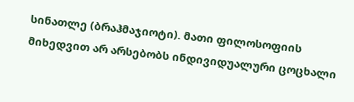სინათლე (ბრაჰმაჯიოტი). მათი ფილოსოფიის მიხედვით არ არსებობს ინდივიდუალური ცოცხალი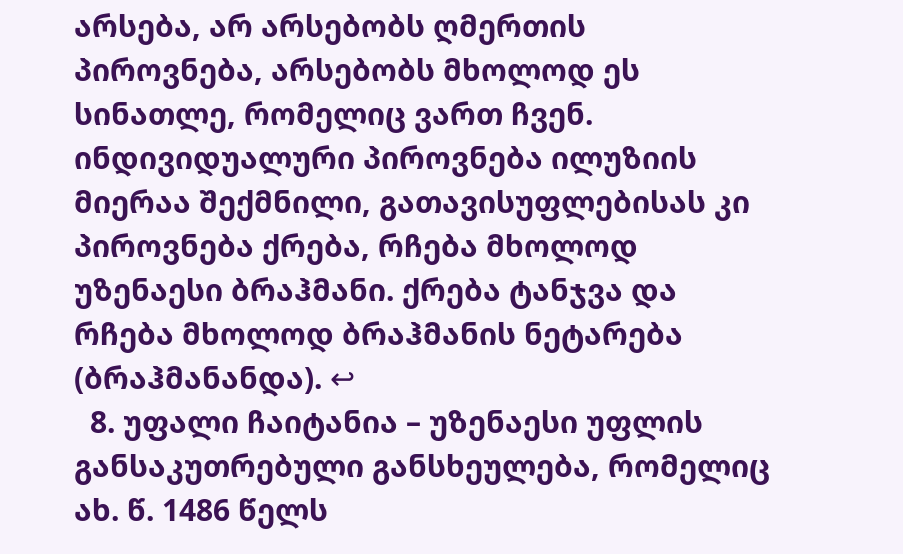არსება, არ არსებობს ღმერთის პიროვნება, არსებობს მხოლოდ ეს სინათლე, რომელიც ვართ ჩვენ. ინდივიდუალური პიროვნება ილუზიის მიერაა შექმნილი, გათავისუფლებისას კი პიროვნება ქრება, რჩება მხოლოდ უზენაესი ბრაჰმანი. ქრება ტანჯვა და რჩება მხოლოდ ბრაჰმანის ნეტარება (ბრაჰმანანდა). ↩
  8. უფალი ჩაიტანია – უზენაესი უფლის განსაკუთრებული განსხეულება, რომელიც ახ. წ. 1486 წელს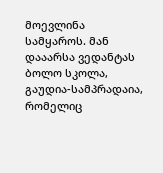მოევლინა სამყაროს. მან დააარსა ვედანტას ბოლო სკოლა, გაუდია-სამპრადაია, რომელიც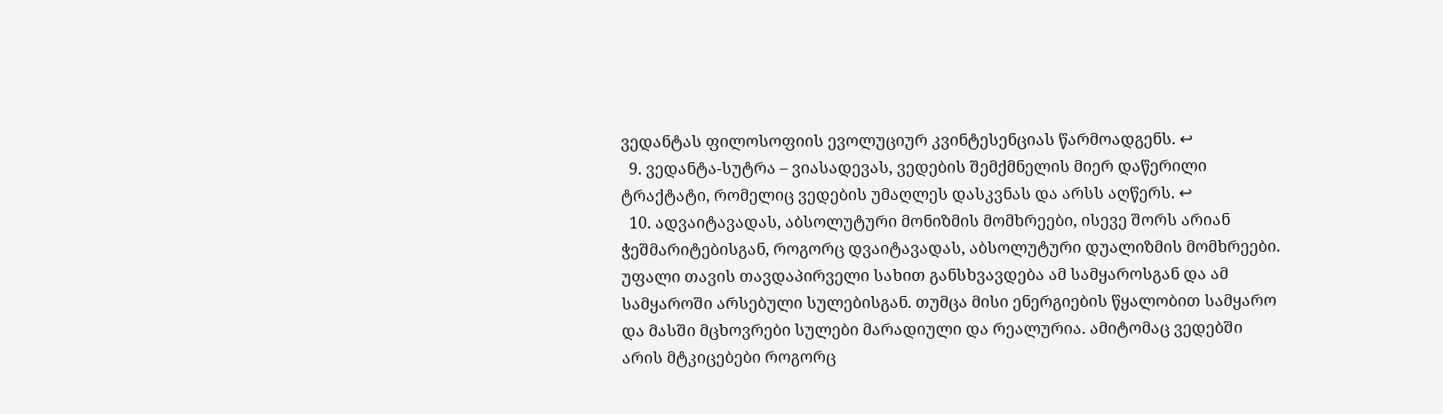ვედანტას ფილოსოფიის ევოლუციურ კვინტესენციას წარმოადგენს. ↩
  9. ვედანტა-სუტრა – ვიასადევას, ვედების შემქმნელის მიერ დაწერილი ტრაქტატი, რომელიც ვედების უმაღლეს დასკვნას და არსს აღწერს. ↩
  10. ადვაიტავადას, აბსოლუტური მონიზმის მომხრეები, ისევე შორს არიან ჭეშმარიტებისგან, როგორც დვაიტავადას, აბსოლუტური დუალიზმის მომხრეები. უფალი თავის თავდაპირველი სახით განსხვავდება ამ სამყაროსგან და ამ სამყაროში არსებული სულებისგან. თუმცა მისი ენერგიების წყალობით სამყარო და მასში მცხოვრები სულები მარადიული და რეალურია. ამიტომაც ვედებში არის მტკიცებები როგორც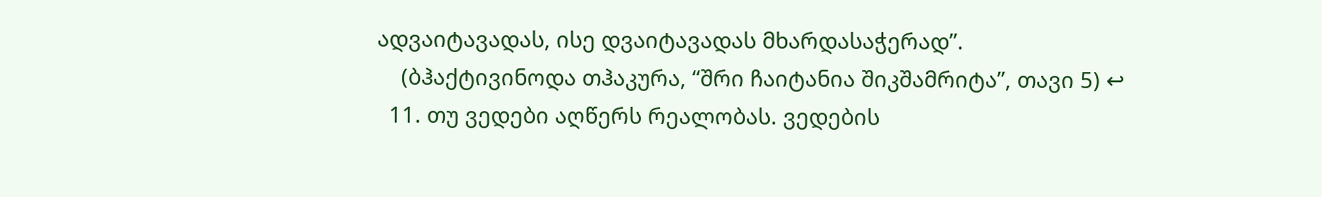ადვაიტავადას, ისე დვაიტავადას მხარდასაჭერად”.
    (ბჰაქტივინოდა თჰაკურა, “შრი ჩაიტანია შიკშამრიტა”, თავი 5) ↩
  11. თუ ვედები აღწერს რეალობას. ვედების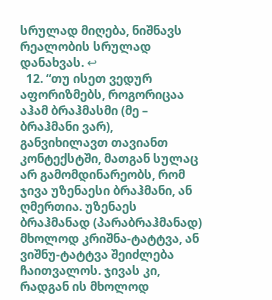სრულად მიღება, ნიშნავს რეალობის სრულად დანახვას. ↩
  12. “თუ ისეთ ვედურ აფორიზმებს, როგორიცაა აჰამ ბრაჰმასმი (მე – ბრაჰმანი ვარ), განვიხილავთ თავიანთ კონტექსტში, მათგან სულაც არ გამომდინარეობს, რომ ჯივა უზენაესი ბრაჰმანი, ან ღმერთია. უზენაეს ბრაჰმანად (პარაბრაჰმანად) მხოლოდ კრიშნა-ტატტვა, ან ვიშნუ-ტატტვა შეიძლება ჩაითვალოს. ჯივას კი, რადგან ის მხოლოდ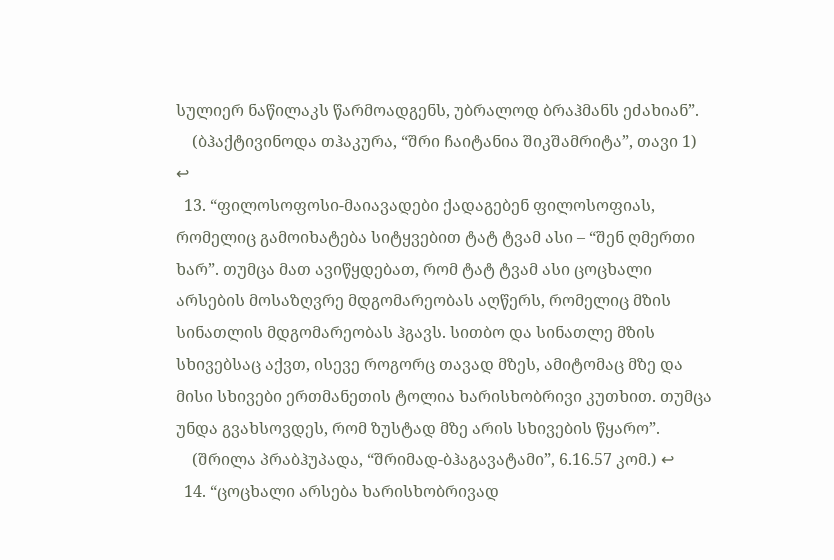სულიერ ნაწილაკს წარმოადგენს, უბრალოდ ბრაჰმანს ეძახიან”.
    (ბჰაქტივინოდა თჰაკურა, “შრი ჩაიტანია შიკშამრიტა”, თავი 1) ↩
  13. “ფილოსოფოსი-მაიავადები ქადაგებენ ფილოსოფიას, რომელიც გამოიხატება სიტყვებით ტატ ტვამ ასი – “შენ ღმერთი ხარ”. თუმცა მათ ავიწყდებათ, რომ ტატ ტვამ ასი ცოცხალი არსების მოსაზღვრე მდგომარეობას აღწერს, რომელიც მზის სინათლის მდგომარეობას ჰგავს. სითბო და სინათლე მზის სხივებსაც აქვთ, ისევე როგორც თავად მზეს, ამიტომაც მზე და მისი სხივები ერთმანეთის ტოლია ხარისხობრივი კუთხით. თუმცა უნდა გვახსოვდეს, რომ ზუსტად მზე არის სხივების წყარო”.
    (შრილა პრაბჰუპადა, “შრიმად-ბჰაგავატამი”, 6.16.57 კომ.) ↩
  14. “ცოცხალი არსება ხარისხობრივად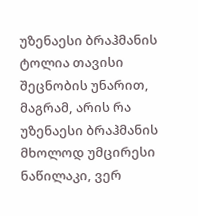უზენაესი ბრაჰმანის ტოლია თავისი შეცნობის უნარით, მაგრამ, არის რა უზენაესი ბრაჰმანის მხოლოდ უმცირესი ნაწილაკი, ვერ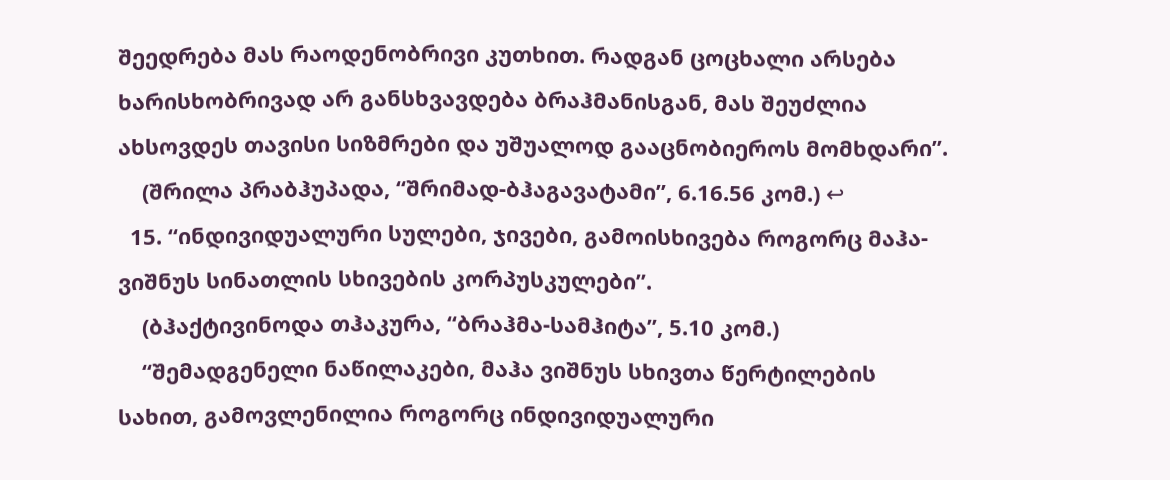შეედრება მას რაოდენობრივი კუთხით. რადგან ცოცხალი არსება ხარისხობრივად არ განსხვავდება ბრაჰმანისგან, მას შეუძლია ახსოვდეს თავისი სიზმრები და უშუალოდ გააცნობიეროს მომხდარი”.
    (შრილა პრაბჰუპადა, “შრიმად-ბჰაგავატამი”, 6.16.56 კომ.) ↩
  15. “ინდივიდუალური სულები, ჯივები, გამოისხივება როგორც მაჰა-ვიშნუს სინათლის სხივების კორპუსკულები”.
    (ბჰაქტივინოდა თჰაკურა, “ბრაჰმა-სამჰიტა”, 5.10 კომ.)
    “შემადგენელი ნაწილაკები, მაჰა ვიშნუს სხივთა წერტილების სახით, გამოვლენილია როგორც ინდივიდუალური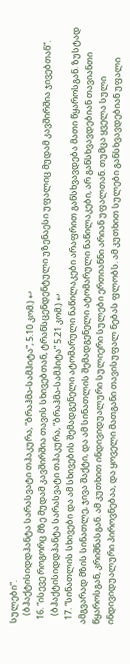სულები”.
    (ბჰაქტისიდდჰანტა სარასვატი თჰაკურა, “ბრაჰმა-სამჰიტა”, 5.10 კომ.) ↩
  16. “ისევე როგორც მზე მუდამ კავშირშია თავის სხივებთან, ტრანსცენდენტული უზენაესი უფალიც მუდამ კავშირშია ჯივებთან”.
    (ბჰაქტისიდდჰანტა სარასვატი თჰაკურა, “ბრაჰმა-სამჰიტა” 5.21 კომ.) ↩
  17. “სინათლის სხივები და ამ სხივების შემადგენელი ატომარული ნაწილაკები არაფრით განსხვავდება მათი წყაროსგან. ზუსტად ამგვარად მზის სინათლე, ჯივა შაქტი, და ამ სინათლის შემადგენელი ატომარული ნაწილაკები, არ განსხვავდებიან თავიანთი წყაროსგან, კრიშნასგან. ამ კუთხით ინდივიდუალური სულიერი სულები ერთიანნი არიან უფალთან. თუმცა ყველა სული ინდივიდუალური პიროვნებაა, და ყოველი მათგანი თავისუფალ ნებას ფლობს. ამ კუთხით სულები განსხვავდებიან უფალი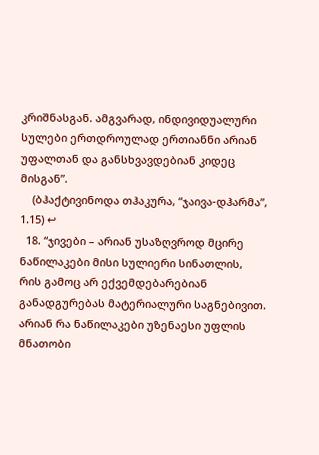კრიშნასგან. ამგვარად, ინდივიდუალური სულები ერთდროულად ერთიანნი არიან უფალთან და განსხვავდებიან კიდეც მისგან”.
    (ბჰაქტივინოდა თჰაკურა, “ჯაივა-დჰარმა”, 1.15) ↩
  18. “ჯივები – არიან უსაზღვროდ მცირე ნაწილაკები მისი სულიერი სინათლის, რის გამოც არ ექვემდებარებიან განადგურებას მატერიალური საგნებივით. არიან რა ნაწილაკები უზენაესი უფლის მნათობი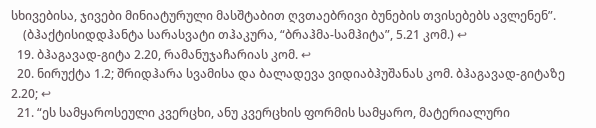სხივებისა, ჯივები მინიატურული მასშტაბით ღვთაებრივი ბუნების თვისებებს ავლენენ”.
    (ბჰაქტისიდდჰანტა სარასვატი თჰაკურა, “ბრაჰმა-სამჰიტა”, 5.21 კომ.) ↩
  19. ბჰაგავად-გიტა 2.20, რამანუჯაჩარიას კომ. ↩
  20. ნირუქტა 1.2; შრიდჰარა სვამისა და ბალადევა ვიდიაბჰუშანას კომ. ბჰაგავად-გიტაზე 2.20; ↩
  21. “ეს სამყაროსეული კვერცხი, ანუ კვერცხის ფორმის სამყარო, მატერიალური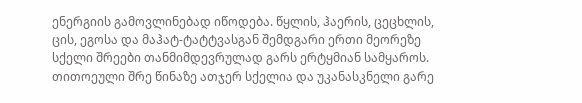ენერგიის გამოვლინებად იწოდება. წყლის, ჰაერის, ცეცხლის, ცის, ეგოსა და მაჰატ-ტატტვასგან შემდგარი ერთი მეორეზე სქელი შრეები თანმიმდევრულად გარს ერტყმიან სამყაროს. თითოეული შრე წინაზე ათჯერ სქელია და უკანასკნელი გარე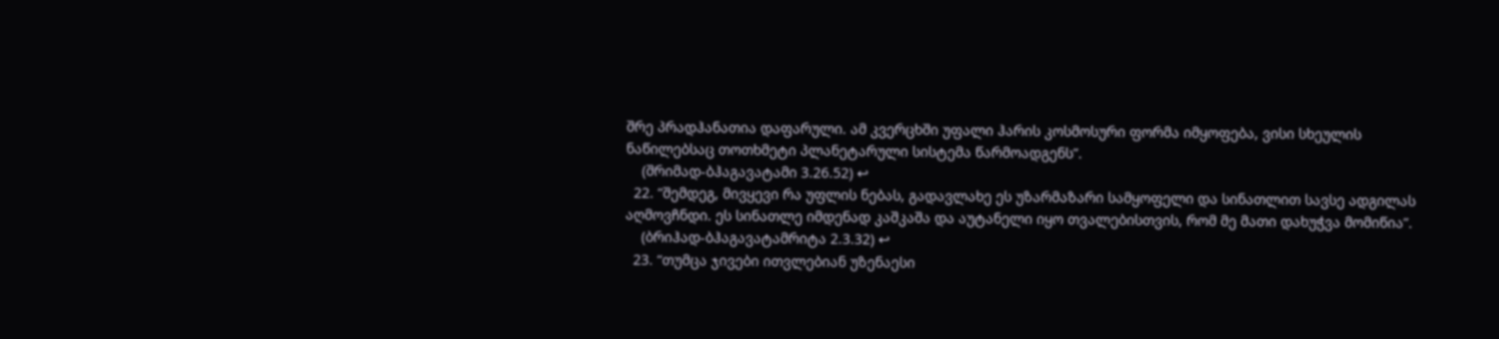შრე პრადჰანათია დაფარული. ამ კვერცხში უფალი ჰარის კოსმოსური ფორმა იმყოფება, ვისი სხეულის ნაწილებსაც თოთხმეტი პლანეტარული სისტემა წარმოადგენს”.
    (შრიმად-ბჰაგავატამი 3.26.52) ↩
  22. “შემდეგ, მივყევი რა უფლის ნებას, გადავლახე ეს უზარმაზარი სამყოფელი და სინათლით სავსე ადგილას აღმოვჩნდი. ეს სინათლე იმდენად კაშკაშა და აუტანელი იყო თვალებისთვის, რომ მე მათი დახუჭვა მომიწია”.
    (ბრიჰად-ბჰაგავატამრიტა 2.3.32) ↩
  23. “თუმცა ჯივები ითვლებიან უზენაესი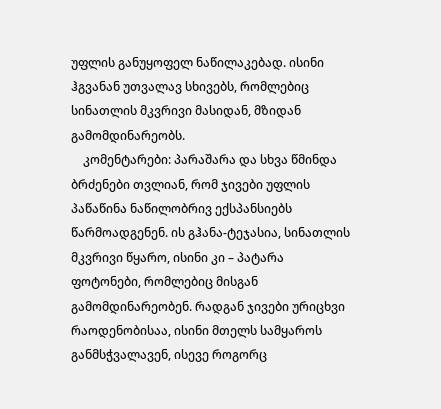უფლის განუყოფელ ნაწილაკებად. ისინი ჰგვანან უთვალავ სხივებს, რომლებიც სინათლის მკვრივი მასიდან, მზიდან გამომდინარეობს.
    კომენტარები: პარაშარა და სხვა წმინდა ბრძენები თვლიან, რომ ჯივები უფლის პაწაწინა ნაწილობრივ ექსპანსიებს წარმოადგენენ. ის გჰანა-ტეჯასია, სინათლის მკვრივი წყარო, ისინი კი – პატარა ფოტონები, რომლებიც მისგან გამომდინარეობენ. რადგან ჯივები ურიცხვი რაოდენობისაა, ისინი მთელს სამყაროს განმსჭვალავენ, ისევე როგორც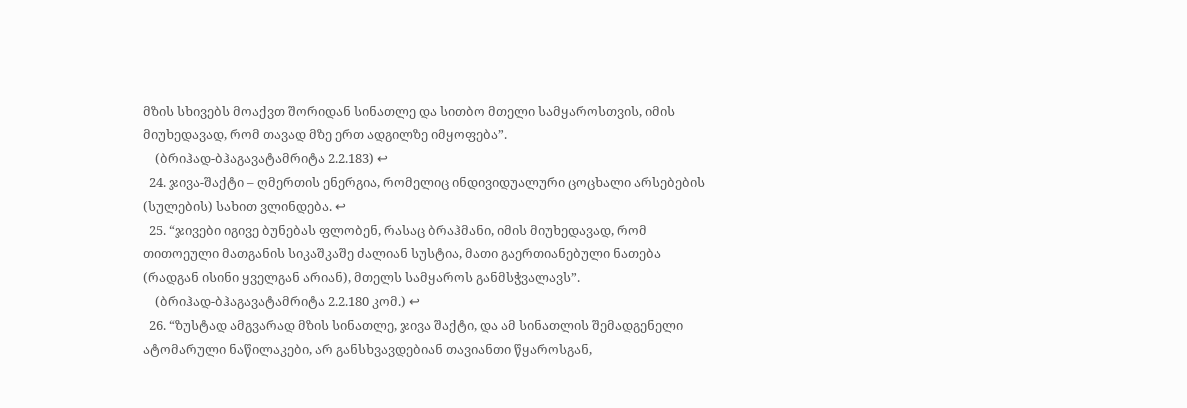მზის სხივებს მოაქვთ შორიდან სინათლე და სითბო მთელი სამყაროსთვის, იმის მიუხედავად, რომ თავად მზე ერთ ადგილზე იმყოფება”.
    (ბრიჰად-ბჰაგავატამრიტა 2.2.183) ↩
  24. ჯივა-შაქტი – ღმერთის ენერგია, რომელიც ინდივიდუალური ცოცხალი არსებების (სულების) სახით ვლინდება. ↩
  25. “ჯივები იგივე ბუნებას ფლობენ, რასაც ბრაჰმანი, იმის მიუხედავად, რომ თითოეული მათგანის სიკაშკაშე ძალიან სუსტია, მათი გაერთიანებული ნათება (რადგან ისინი ყველგან არიან), მთელს სამყაროს განმსჭვალავს”.
    (ბრიჰად-ბჰაგავატამრიტა 2.2.180 კომ.) ↩
  26. “ზუსტად ამგვარად მზის სინათლე, ჯივა შაქტი, და ამ სინათლის შემადგენელი ატომარული ნაწილაკები, არ განსხვავდებიან თავიანთი წყაროსგან,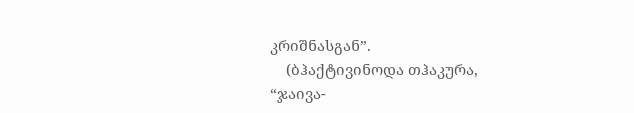კრიშნასგან”.
    (ბჰაქტივინოდა თჰაკურა, “ჯაივა-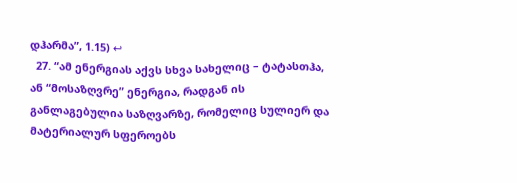დჰარმა”, 1.15) ↩
  27. “ამ ენერგიას აქვს სხვა სახელიც – ტატასთჰა, ან “მოსაზღვრე” ენერგია, რადგან ის განლაგებულია საზღვარზე, რომელიც სულიერ და მატერიალურ სფეროებს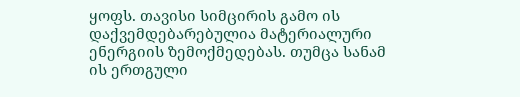ყოფს. თავისი სიმცირის გამო ის დაქვემდებარებულია მატერიალური ენერგიის ზემოქმედებას. თუმცა სანამ ის ერთგული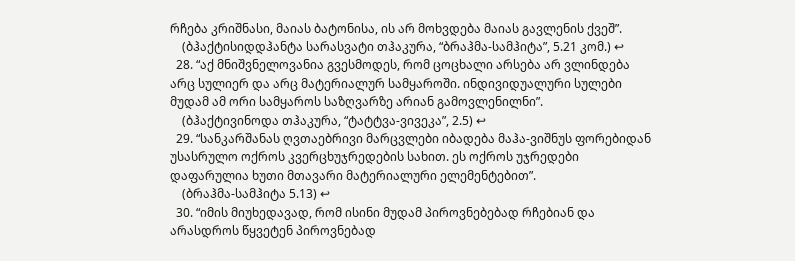რჩება კრიშნასი, მაიას ბატონისა, ის არ მოხვდება მაიას გავლენის ქვეშ”.
    (ბჰაქტისიდდჰანტა სარასვატი თჰაკურა, “ბრაჰმა-სამჰიტა”, 5.21 კომ.) ↩
  28. “აქ მნიშვნელოვანია გვესმოდეს, რომ ცოცხალი არსება არ ვლინდება არც სულიერ და არც მატერიალურ სამყაროში. ინდივიდუალური სულები მუდამ ამ ორი სამყაროს საზღვარზე არიან გამოვლენილნი”.
    (ბჰაქტივინოდა თჰაკურა, “ტატტვა-ვივეკა”, 2.5) ↩
  29. “სანკარშანას ღვთაებრივი მარცვლები იბადება მაჰა-ვიშნუს ფორებიდან უსასრულო ოქროს კვერცხუჯრედების სახით. ეს ოქროს უჯრედები დაფარულია ხუთი მთავარი მატერიალური ელემენტებით”.
    (ბრაჰმა-სამჰიტა 5.13) ↩
  30. “იმის მიუხედავად, რომ ისინი მუდამ პიროვნებებად რჩებიან და არასდროს წყვეტენ პიროვნებად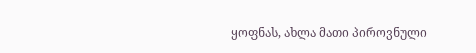ყოფნას, ახლა მათი პიროვნული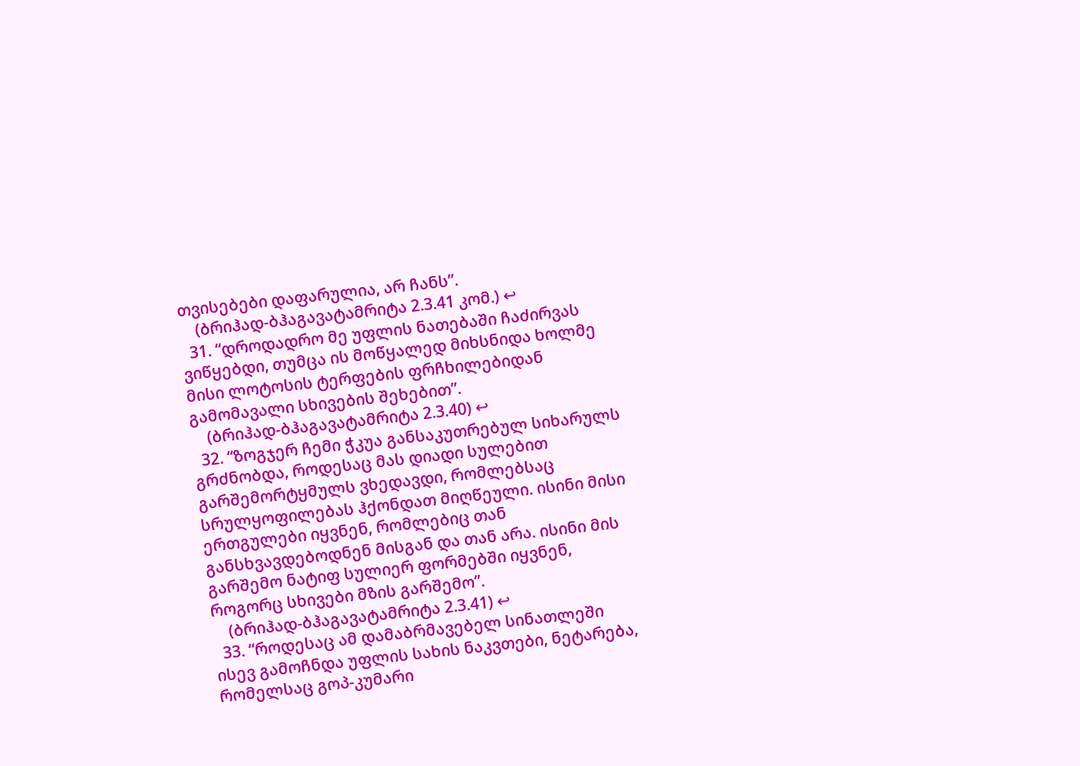თვისებები დაფარულია, არ ჩანს”.
    (ბრიჰად-ბჰაგავატამრიტა 2.3.41 კომ.) ↩
  31. “დროდადრო მე უფლის ნათებაში ჩაძირვას ვიწყებდი, თუმცა ის მოწყალედ მიხსნიდა ხოლმე მისი ლოტოსის ტერფების ფრჩხილებიდან გამომავალი სხივების შეხებით”.
    (ბრიჰად-ბჰაგავატამრიტა 2.3.40) ↩
  32. “ზოგჯერ ჩემი ჭკუა განსაკუთრებულ სიხარულს გრძნობდა, როდესაც მას დიადი სულებით გარშემორტყმულს ვხედავდი, რომლებსაც სრულყოფილებას ჰქონდათ მიღწეული. ისინი მისი ერთგულები იყვნენ, რომლებიც თან განსხვავდებოდნენ მისგან და თან არა. ისინი მის გარშემო ნატიფ სულიერ ფორმებში იყვნენ, როგორც სხივები მზის გარშემო”.
    (ბრიჰად-ბჰაგავატამრიტა 2.3.41) ↩
  33. “როდესაც ამ დამაბრმავებელ სინათლეში ისევ გამოჩნდა უფლის სახის ნაკვთები, ნეტარება, რომელსაც გოპ-კუმარი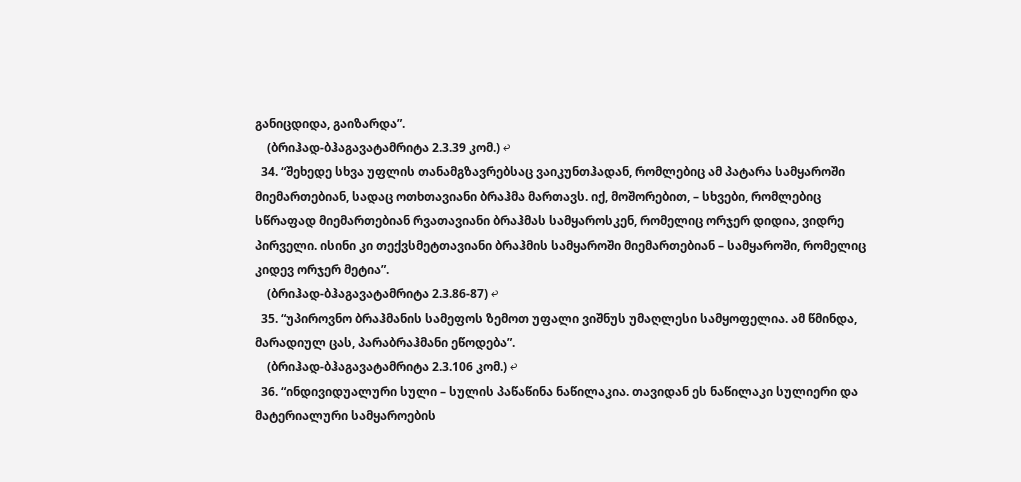განიცდიდა, გაიზარდა”.
    (ბრიჰად-ბჰაგავატამრიტა 2.3.39 კომ.) ↩
  34. “შეხედე სხვა უფლის თანამგზავრებსაც ვაიკუნთჰადან, რომლებიც ამ პატარა სამყაროში მიემართებიან, სადაც ოთხთავიანი ბრაჰმა მართავს. იქ, მოშორებით, – სხვები, რომლებიც სწრაფად მიემართებიან რვათავიანი ბრაჰმას სამყაროსკენ, რომელიც ორჯერ დიდია, ვიდრე პირველი. ისინი კი თექვსმეტთავიანი ბრაჰმის სამყაროში მიემართებიან – სამყაროში, რომელიც კიდევ ორჯერ მეტია”.
    (ბრიჰად-ბჰაგავატამრიტა 2.3.86-87) ↩
  35. “უპიროვნო ბრაჰმანის სამეფოს ზემოთ უფალი ვიშნუს უმაღლესი სამყოფელია. ამ წმინდა, მარადიულ ცას, პარაბრაჰმანი ეწოდება”.
    (ბრიჰად-ბჰაგავატამრიტა 2.3.106 კომ.) ↩
  36. “ინდივიდუალური სული – სულის პაწაწინა ნაწილაკია. თავიდან ეს ნაწილაკი სულიერი და მატერიალური სამყაროების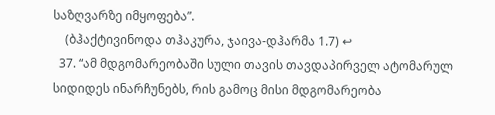საზღვარზე იმყოფება”.
    (ბჰაქტივინოდა თჰაკურა, ჯაივა-დჰარმა 1.7) ↩
  37. “ამ მდგომარეობაში სული თავის თავდაპირველ ატომარულ სიდიდეს ინარჩუნებს, რის გამოც მისი მდგომარეობა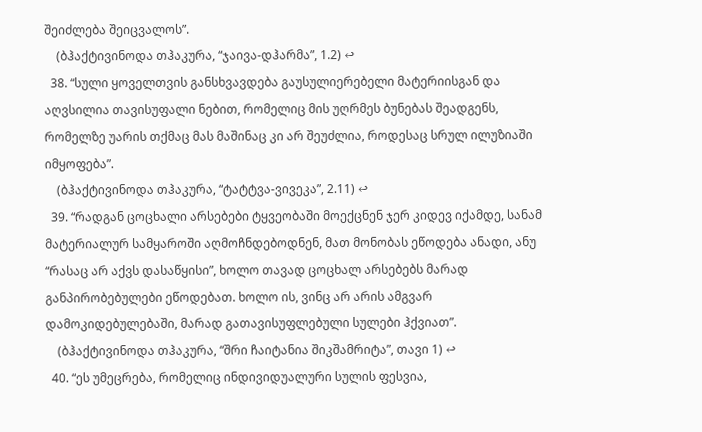შეიძლება შეიცვალოს”.
    (ბჰაქტივინოდა თჰაკურა, “ჯაივა-დჰარმა”, 1.2) ↩
  38. “სული ყოველთვის განსხვავდება გაუსულიერებელი მატერიისგან და აღვსილია თავისუფალი ნებით, რომელიც მის უღრმეს ბუნებას შეადგენს, რომელზე უარის თქმაც მას მაშინაც კი არ შეუძლია, როდესაც სრულ ილუზიაში იმყოფება”.
    (ბჰაქტივინოდა თჰაკურა, “ტატტვა-ვივეკა”, 2.11) ↩
  39. “რადგან ცოცხალი არსებები ტყვეობაში მოექცნენ ჯერ კიდევ იქამდე, სანამ მატერიალურ სამყაროში აღმოჩნდებოდნენ, მათ მონობას ეწოდება ანადი, ანუ “რასაც არ აქვს დასაწყისი”, ხოლო თავად ცოცხალ არსებებს მარად განპირობებულები ეწოდებათ. ხოლო ის, ვინც არ არის ამგვარ დამოკიდებულებაში, მარად გათავისუფლებული სულები ჰქვიათ”.
    (ბჰაქტივინოდა თჰაკურა, “შრი ჩაიტანია შიკშამრიტა”, თავი 1) ↩
  40. “ეს უმეცრება, რომელიც ინდივიდუალური სულის ფესვია,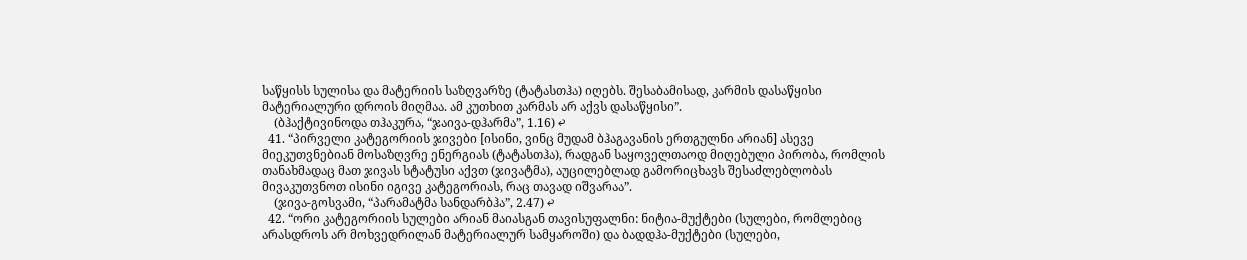საწყისს სულისა და მატერიის საზღვარზე (ტატასთჰა) იღებს. შესაბამისად, კარმის დასაწყისი მატერიალური დროის მიღმაა. ამ კუთხით კარმას არ აქვს დასაწყისი”.
    (ბჰაქტივინოდა თჰაკურა, “ჯაივა-დჰარმა”, 1.16) ↩
  41. “პირველი კატეგორიის ჯივები [ისინი, ვინც მუდამ ბჰაგავანის ერთგულნი არიან] ასევე მიეკუთვნებიან მოსაზღვრე ენერგიას (ტატასთჰა), რადგან საყოველთაოდ მიღებული პირობა, რომლის თანახმადაც მათ ჯივას სტატუსი აქვთ (ჯივატმა), აუცილებლად გამორიცხავს შესაძლებლობას მივაკუთვნოთ ისინი იგივე კატეგორიას, რაც თავად იშვარაა”.
    (ჯივა-გოსვამი, “პარამატმა სანდარბჰა”, 2.47) ↩
  42. “ორი კატეგორიის სულები არიან მაიასგან თავისუფალნი: ნიტია-მუქტები (სულები, რომლებიც არასდროს არ მოხვედრილან მატერიალურ სამყაროში) და ბადდჰა-მუქტები (სულები,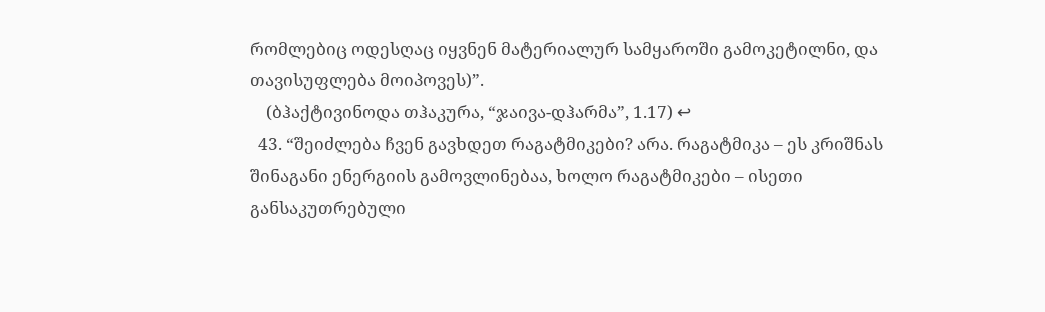რომლებიც ოდესღაც იყვნენ მატერიალურ სამყაროში გამოკეტილნი, და თავისუფლება მოიპოვეს)”.
    (ბჰაქტივინოდა თჰაკურა, “ჯაივა-დჰარმა”, 1.17) ↩
  43. “შეიძლება ჩვენ გავხდეთ რაგატმიკები? არა. რაგატმიკა – ეს კრიშნას შინაგანი ენერგიის გამოვლინებაა, ხოლო რაგატმიკები – ისეთი განსაკუთრებული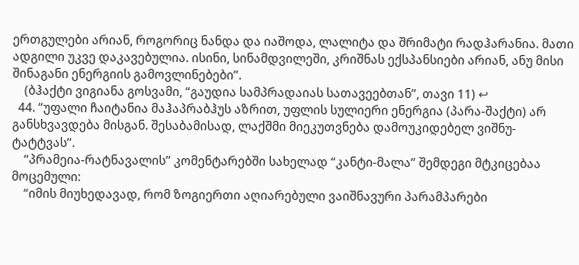ერთგულები არიან, როგორიც ნანდა და იაშოდა, ლალიტა და შრიმატი რადჰარანია. მათი ადგილი უკვე დაკავებულია. ისინი, სინამდვილეში, კრიშნას ექსპანსიები არიან, ანუ მისი შინაგანი ენერგიის გამოვლინებები”.
    (ბჰაქტი ვიგიანა გოსვამი, “გაუდია სამპრადაიას სათავეებთან”, თავი 11) ↩
  44. “უფალი ჩაიტანია მაჰაპრაბჰუს აზრით, უფლის სულიერი ენერგია (პარა-შაქტი) არ განსხვავდება მისგან. შესაბამისად, ლაქშმი მიეკუთვნება დამოუკიდებელ ვიშნუ-ტატტვას”.
    “პრამეია-რატნავალის” კომენტარებში სახელად “კანტი-მალა” შემდეგი მტკიცებაა მოცემული:
    “იმის მიუხედავად, რომ ზოგიერთი აღიარებული ვაიშნავური პარამპარები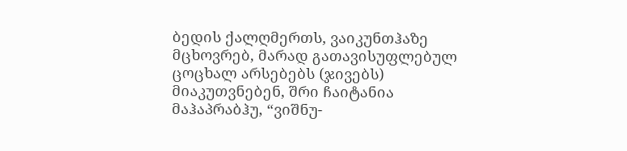ბედის ქალღმერთს, ვაიკუნთჰაზე მცხოვრებ, მარად გათავისუფლებულ ცოცხალ არსებებს (ჯივებს) მიაკუთვნებენ, შრი ჩაიტანია მაჰაპრაბჰუ, “ვიშნუ-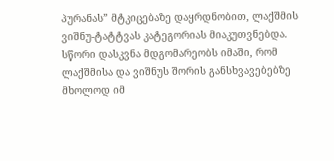პურანას” მტკიცებაზე დაყრდნობით, ლაქშმის ვიშნუ-ტატტვას კატეგორიას მიაკუთვნებდა. სწორი დასკვნა მდგომარეობს იმაში, რომ ლაქშმისა და ვიშნუს შორის განსხვავებებზე მხოლოდ იმ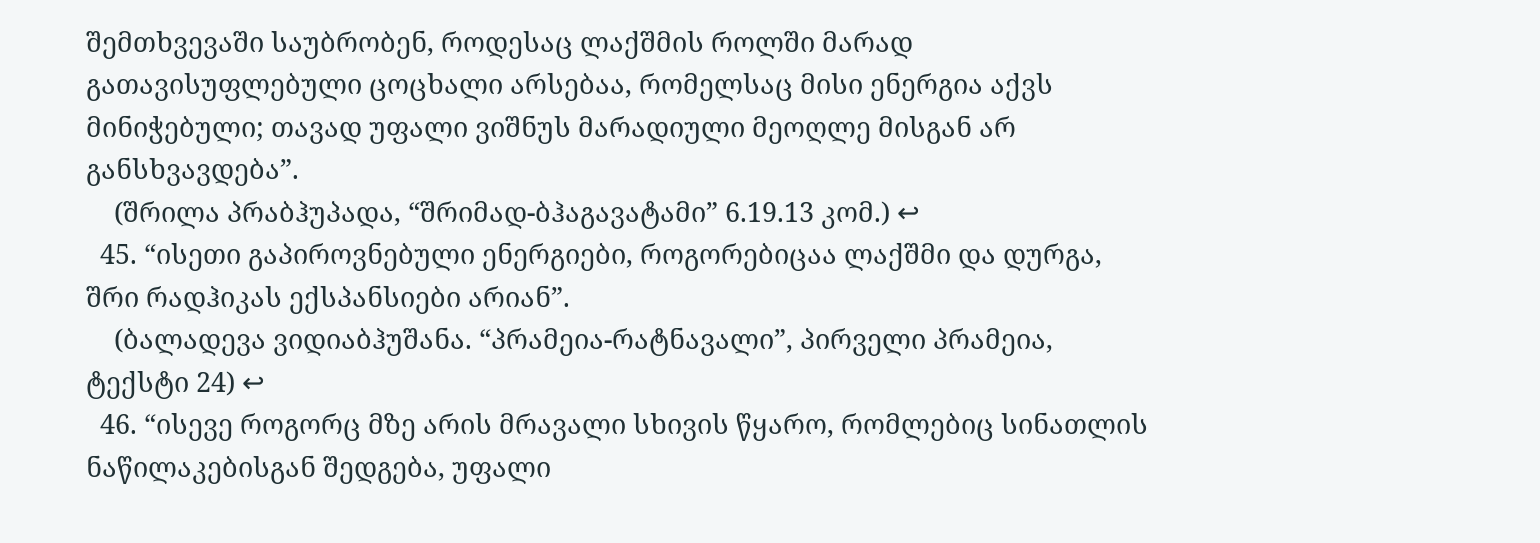შემთხვევაში საუბრობენ, როდესაც ლაქშმის როლში მარად გათავისუფლებული ცოცხალი არსებაა, რომელსაც მისი ენერგია აქვს მინიჭებული; თავად უფალი ვიშნუს მარადიული მეოღლე მისგან არ განსხვავდება”.
    (შრილა პრაბჰუპადა, “შრიმად-ბჰაგავატამი” 6.19.13 კომ.) ↩
  45. “ისეთი გაპიროვნებული ენერგიები, როგორებიცაა ლაქშმი და დურგა, შრი რადჰიკას ექსპანსიები არიან”.
    (ბალადევა ვიდიაბჰუშანა. “პრამეია-რატნავალი”, პირველი პრამეია, ტექსტი 24) ↩
  46. “ისევე როგორც მზე არის მრავალი სხივის წყარო, რომლებიც სინათლის ნაწილაკებისგან შედგება, უფალი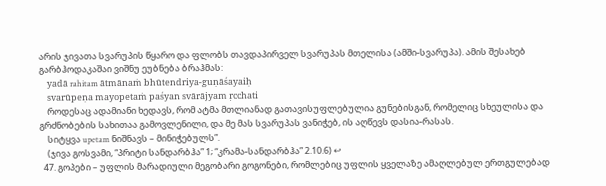არის ჯივათა სვარუპის წყარო და ფლობს თავდაპირველ სვარუპას მთელისა (ამში-სვარუპა). ამის შესახებ გარბჰოდაკაშაი ვიშნუ ეუბნება ბრაჰმას:
    yadā rahitam ātmānaṁ bhūtendriya-guṇāśayaiḥ
    svarūpeṇa mayopetaṁ paśyan svārājyam ṛcchati
    როდესაც ადამიანი ხედავს, რომ ატმა მთლიანად გათავისუფლებულია გუნებისგან, რომელიც სხეულისა და გრძნობების სახითაა გამოვლენილი, და მე მას სვარუპას ვანიჭებ, ის აღწევს დასია-რასას.
    სიტყვა upetam ნიშნავს – მინიჭებულს”.
    (ჯივა გოსვამი, “პრიტი სანდარბჰა” 1; “კრამა-სანდარბჰა” 2.10.6) ↩
  47. გოპები – უფლის მარადიული მეგობარი გოგონები, რომლებიც უფლის ყველაზე ამაღლებულ ერთგულებად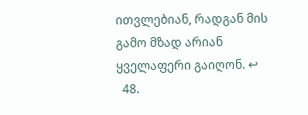ითვლებიან, რადგან მის გამო მზად არიან ყველაფერი გაიღონ. ↩
  48.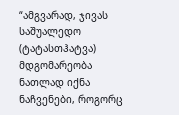“ამგვარად, ჯივას საშუალედო (ტატასთჰატვა) მდგომარეობა ნათლად იქნა ნაჩვენები, როგორც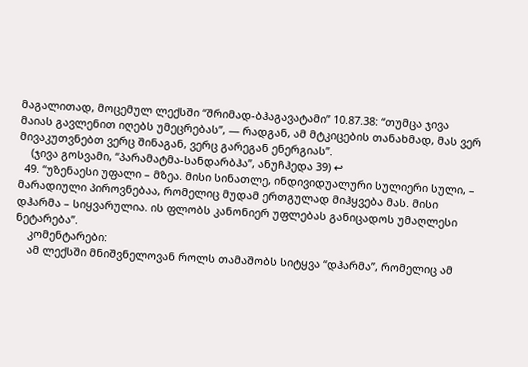მაგალითად, მოცემულ ლექსში “შრიმად-ბჰაგავატამი” 10.87.38: “თუმცა ჯივა მაიას გავლენით იღებს უმეცრებას”, — რადგან, ამ მტკიცების თანახმად, მას ვერ მივაკუთვნებთ ვერც შინაგან, ვერც გარეგან ენერგიას”.
    (ჯივა გოსვამი, “პარამატმა-სანდარბჰა”, ანუჩჰედა 39) ↩
  49. “უზენაესი უფალი – მზეა. მისი სინათლე, ინდივიდუალური სულიერი სული, – მარადიული პიროვნებაა, რომელიც მუდამ ერთგულად მიჰყვება მას. მისი დჰარმა – სიყვარულია. ის ფლობს კანონიერ უფლებას განიცადოს უმაღლესი ნეტარება”.
    კომენტარები:
    ამ ლექსში მნიშვნელოვან როლს თამაშობს სიტყვა “დჰარმა”, რომელიც ამ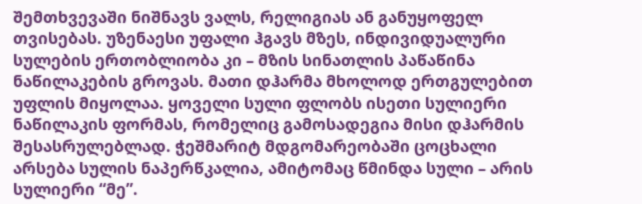შემთხვევაში ნიშნავს ვალს, რელიგიას ან განუყოფელ თვისებას. უზენაესი უფალი ჰგავს მზეს, ინდივიდუალური სულების ერთობლიობა კი – მზის სინათლის პაწაწინა ნაწილაკების გროვას. მათი დჰარმა მხოლოდ ერთგულებით უფლის მიყოლაა. ყოველი სული ფლობს ისეთი სულიერი ნაწილაკის ფორმას, რომელიც გამოსადეგია მისი დჰარმის შესასრულებლად. ჭეშმარიტ მდგომარეობაში ცოცხალი არსება სულის ნაპერწკალია, ამიტომაც წმინდა სული – არის სულიერი “მე”.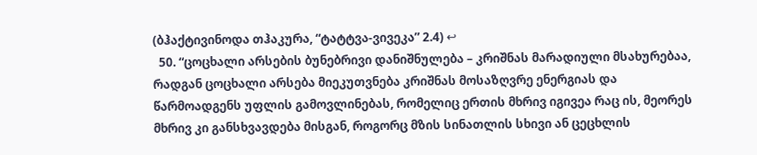(ბჰაქტივინოდა თჰაკურა, “ტატტვა-ვივეკა” 2.4) ↩
  50. “ცოცხალი არსების ბუნებრივი დანიშნულება – კრიშნას მარადიული მსახურებაა, რადგან ცოცხალი არსება მიეკუთვნება კრიშნას მოსაზღვრე ენერგიას და წარმოადგენს უფლის გამოვლინებას, რომელიც ერთის მხრივ იგივეა რაც ის, მეორეს მხრივ კი განსხვავდება მისგან, როგორც მზის სინათლის სხივი ან ცეცხლის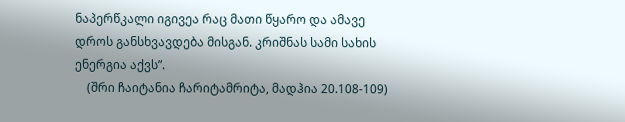ნაპერწკალი იგივეა რაც მათი წყარო და ამავე დროს განსხვავდება მისგან. კრიშნას სამი სახის ენერგია აქვს”.
    (შრი ჩაიტანია ჩარიტამრიტა, მადჰია 20.108-109)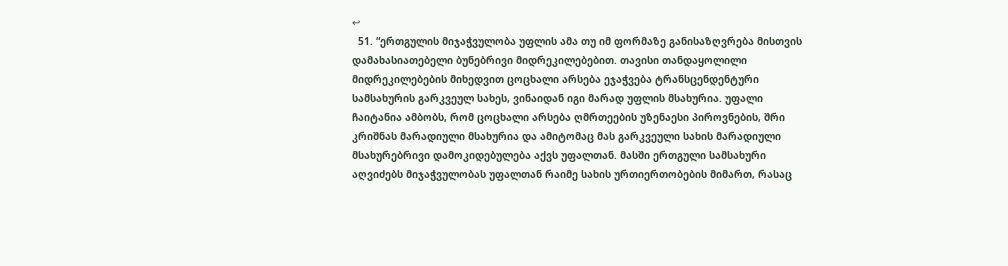↩
  51. “ერთგულის მიჯაჭვულობა უფლის ამა თუ იმ ფორმაზე განისაზღვრება მისთვის დამახასიათებელი ბუნებრივი მიდრეკილებებით. თავისი თანდაყოლილი მიდრეკილებების მიხედვით ცოცხალი არსება ეჯაჭვება ტრანსცენდენტური სამსახურის გარკვეულ სახეს, ვინაიდან იგი მარად უფლის მსახურია. უფალი ჩაიტანია ამბობს, რომ ცოცხალი არსება ღმრთეების უზენაესი პიროვნების, შრი კრიშნას მარადიული მსახურია და ამიტომაც მას გარკვეული სახის მარადიული მსახურებრივი დამოკიდებულება აქვს უფალთან. მასში ერთგული სამსახური აღვიძებს მიჯაჭვულობას უფალთან რაიმე სახის ურთიერთობების მიმართ, რასაც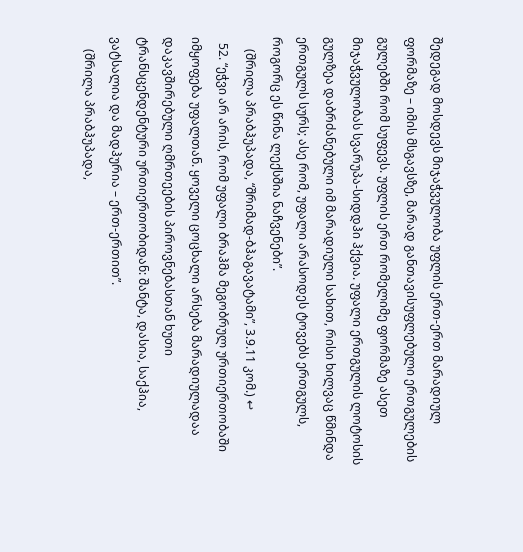შედეგად მოსდევს მიჯაჭვულობა უფლის ერთ-ერთ მარადიულ ფორმაზე – იმის მსგავსზე, მარად განთავისუფლებული ერთგულების გულებში რომ სუფევს. უფლის ერთ რომელიმე ფორმაზე ასეთ მიჯაჭვულობას სვარუპა-სიდდჰი ჰქვია. უფალი ერთგულის ლოტოსის გულზეა დაბრძანებული იმ მარადიული სახით, რისი ხილვაც წმინდა ერთგულს სურს; ასე რომ, უფალი არასოდეს ტოვებს ერთგულს, როგორც ეს წინა ლექსშია ნაჩვენები”.
    (შრილა პრაბჰუპადა, “შრიმად-ბჰაგავატამი”, 3.9.11 კომ.) ↩
  52. “ეჭვი არ არის, რომ უფალი ბრაჰმა მეგობრულ ურთიერთობაში იმყოფება უფალთან. ყოველი ცოცხალი არსება მარადიულადაა დაკავშირებული ღმრთეების პიროვნებასთან ხუთი ტრანსცენდენტური ურთიერთობიდან: შანტა, დასია, საქჰია, ვატსალია და მადჰურია – ერთ-ერთით”.
    (შრილა პრაბჰუპადა,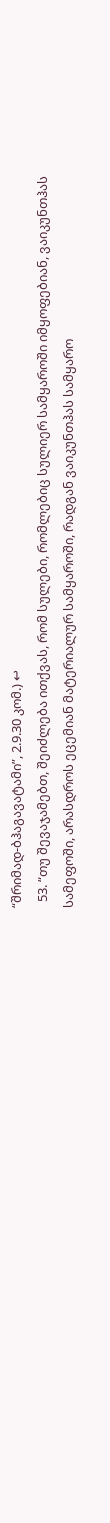“შრიმად-ბჰაგავატამი”, 2.9.30 კომ.) ↩
  53. “თუ შევაჯამებთ, შეიძლება ითქვას, რომ სულები, რომლებიც სულიერ სამყაროში იმყოფებიან, ვაიკუნთჰას სამეფოში, არასდროს ეცემიან მატერიალურ სამყაროში, რადგან ვაიკუნთჰას სამყარო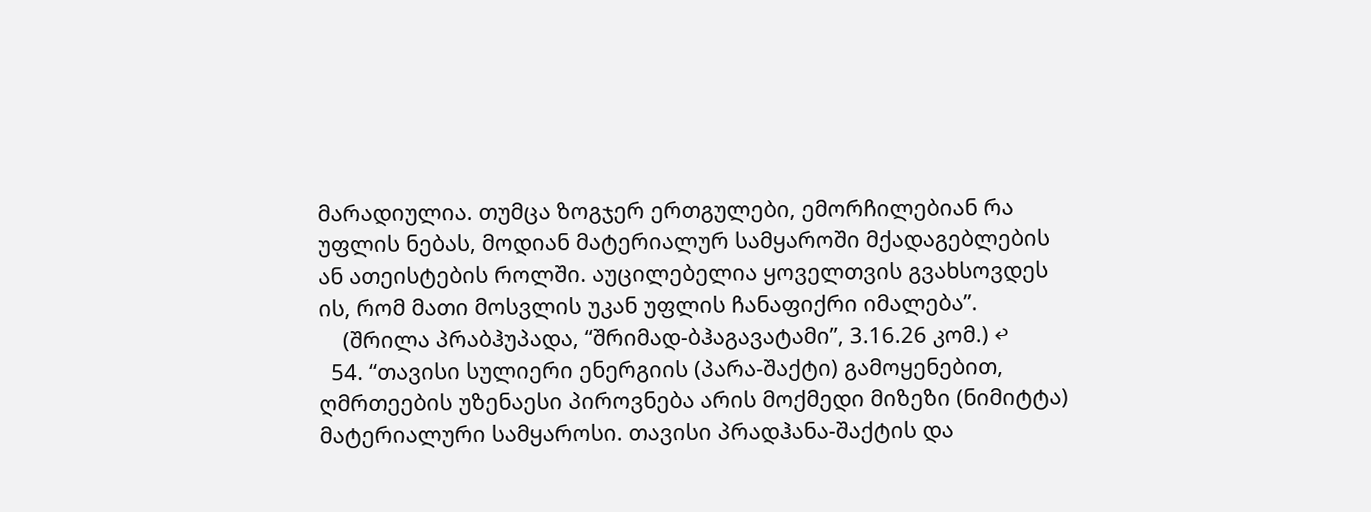მარადიულია. თუმცა ზოგჯერ ერთგულები, ემორჩილებიან რა უფლის ნებას, მოდიან მატერიალურ სამყაროში მქადაგებლების ან ათეისტების როლში. აუცილებელია ყოველთვის გვახსოვდეს ის, რომ მათი მოსვლის უკან უფლის ჩანაფიქრი იმალება”.
    (შრილა პრაბჰუპადა, “შრიმად-ბჰაგავატამი”, 3.16.26 კომ.) ↩
  54. “თავისი სულიერი ენერგიის (პარა-შაქტი) გამოყენებით, ღმრთეების უზენაესი პიროვნება არის მოქმედი მიზეზი (ნიმიტტა) მატერიალური სამყაროსი. თავისი პრადჰანა-შაქტის და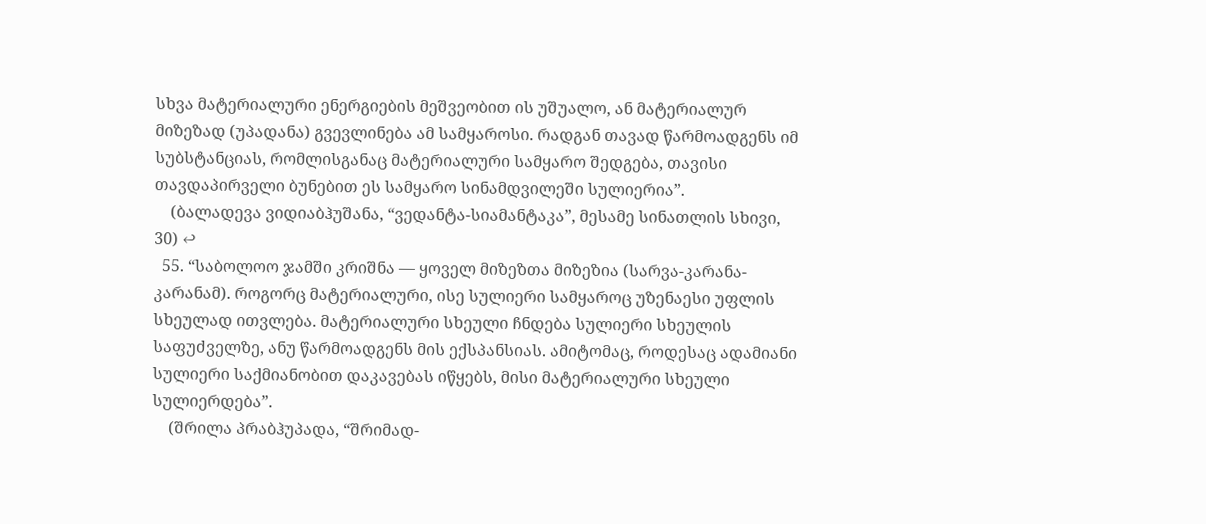სხვა მატერიალური ენერგიების მეშვეობით ის უშუალო, ან მატერიალურ მიზეზად (უპადანა) გვევლინება ამ სამყაროსი. რადგან თავად წარმოადგენს იმ სუბსტანციას, რომლისგანაც მატერიალური სამყარო შედგება, თავისი თავდაპირველი ბუნებით ეს სამყარო სინამდვილეში სულიერია”.
    (ბალადევა ვიდიაბჰუშანა, “ვედანტა-სიამანტაკა”, მესამე სინათლის სხივი, 30) ↩
  55. “საბოლოო ჯამში კრიშნა — ყოველ მიზეზთა მიზეზია (სარვა-კარანა-კარანამ). როგორც მატერიალური, ისე სულიერი სამყაროც უზენაესი უფლის სხეულად ითვლება. მატერიალური სხეული ჩნდება სულიერი სხეულის საფუძველზე, ანუ წარმოადგენს მის ექსპანსიას. ამიტომაც, როდესაც ადამიანი სულიერი საქმიანობით დაკავებას იწყებს, მისი მატერიალური სხეული სულიერდება”.
    (შრილა პრაბჰუპადა, “შრიმად-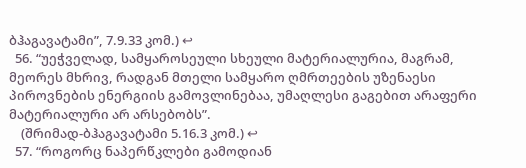ბჰაგავატამი”, 7.9.33 კომ.) ↩
  56. “უეჭველად, სამყაროსეული სხეული მატერიალურია, მაგრამ, მეორეს მხრივ, რადგან მთელი სამყარო ღმრთეების უზენაესი პიროვნების ენერგიის გამოვლინებაა, უმაღლესი გაგებით არაფერი მატერიალური არ არსებობს”.
    (შრიმად-ბჰაგავატამი 5.16.3 კომ.) ↩
  57. “როგორც ნაპერწკლები გამოდიან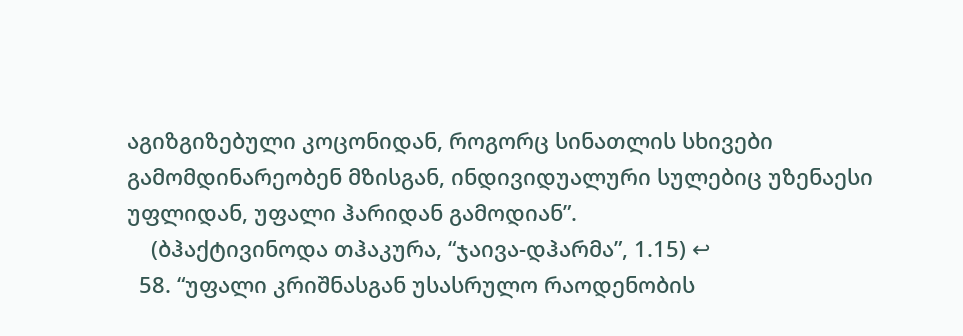აგიზგიზებული კოცონიდან, როგორც სინათლის სხივები გამომდინარეობენ მზისგან, ინდივიდუალური სულებიც უზენაესი უფლიდან, უფალი ჰარიდან გამოდიან”.
    (ბჰაქტივინოდა თჰაკურა, “ჯაივა-დჰარმა”, 1.15) ↩
  58. “უფალი კრიშნასგან უსასრულო რაოდენობის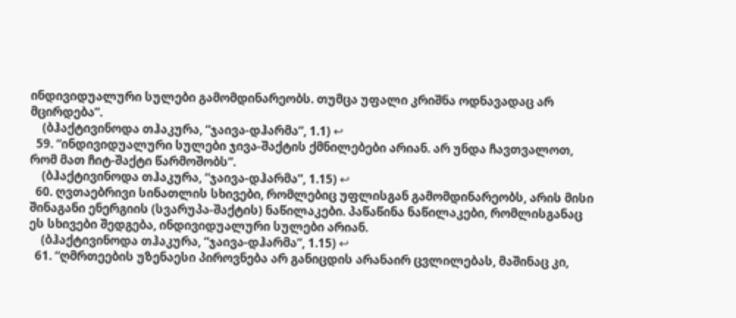ინდივიდუალური სულები გამომდინარეობს. თუმცა უფალი კრიშნა ოდნავადაც არ მცირდება”.
    (ბჰაქტივინოდა თჰაკურა, “ჯაივა-დჰარმა”, 1.1) ↩
  59. “ინდივიდუალური სულები ჯივა-შაქტის ქმნილებები არიან. არ უნდა ჩავთვალოთ, რომ მათ ჩიტ-შაქტი წარმოშობს”.
    (ბჰაქტივინოდა თჰაკურა, “ჯაივა-დჰარმა”, 1.15) ↩
  60. ღვთაებრივი სინათლის სხივები, რომლებიც უფლისგან გამომდინარეობს, არის მისი შინაგანი ენერგიის (სვარუპა-შაქტის) ნაწილაკები. პაწაწინა ნაწილაკები, რომლისგანაც ეს სხივები შედგება, ინდივიდუალური სულები არიან.
    (ბჰაქტივინოდა თჰაკურა, “ჯაივა-დჰარმა”, 1.15) ↩
  61. “ღმრთეების უზენაესი პიროვნება არ განიცდის არანაირ ცვლილებას, მაშინაც კი,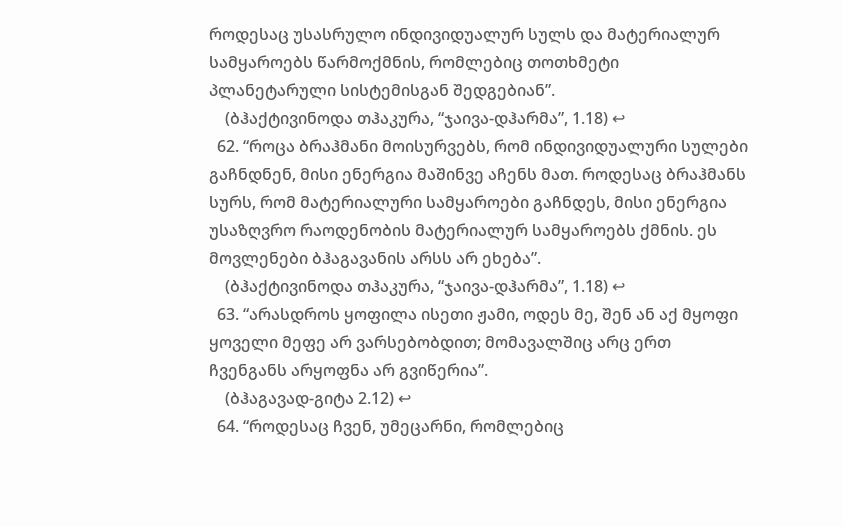როდესაც უსასრულო ინდივიდუალურ სულს და მატერიალურ სამყაროებს წარმოქმნის, რომლებიც თოთხმეტი პლანეტარული სისტემისგან შედგებიან”.
    (ბჰაქტივინოდა თჰაკურა, “ჯაივა-დჰარმა”, 1.18) ↩
  62. “როცა ბრაჰმანი მოისურვებს, რომ ინდივიდუალური სულები გაჩნდნენ, მისი ენერგია მაშინვე აჩენს მათ. როდესაც ბრაჰმანს სურს, რომ მატერიალური სამყაროები გაჩნდეს, მისი ენერგია უსაზღვრო რაოდენობის მატერიალურ სამყაროებს ქმნის. ეს მოვლენები ბჰაგავანის არსს არ ეხება”.
    (ბჰაქტივინოდა თჰაკურა, “ჯაივა-დჰარმა”, 1.18) ↩
  63. “არასდროს ყოფილა ისეთი ჟამი, ოდეს მე, შენ ან აქ მყოფი ყოველი მეფე არ ვარსებობდით; მომავალშიც არც ერთ ჩვენგანს არყოფნა არ გვიწერია”.
    (ბჰაგავად-გიტა 2.12) ↩
  64. “როდესაც ჩვენ, უმეცარნი, რომლებიც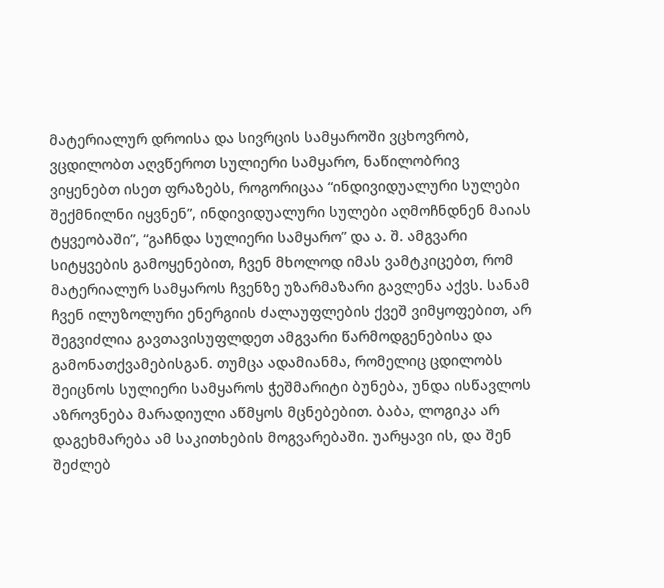მატერიალურ დროისა და სივრცის სამყაროში ვცხოვრობ, ვცდილობთ აღვწეროთ სულიერი სამყარო, ნაწილობრივ ვიყენებთ ისეთ ფრაზებს, როგორიცაა “ინდივიდუალური სულები შექმნილნი იყვნენ”, ინდივიდუალური სულები აღმოჩნდნენ მაიას ტყვეობაში”, “გაჩნდა სულიერი სამყარო” და ა. შ. ამგვარი სიტყვების გამოყენებით, ჩვენ მხოლოდ იმას ვამტკიცებთ, რომ მატერიალურ სამყაროს ჩვენზე უზარმაზარი გავლენა აქვს. სანამ ჩვენ ილუზოლური ენერგიის ძალაუფლების ქვეშ ვიმყოფებით, არ შეგვიძლია გავთავისუფლდეთ ამგვარი წარმოდგენებისა და გამონათქვამებისგან. თუმცა ადამიანმა, რომელიც ცდილობს შეიცნოს სულიერი სამყაროს ჭეშმარიტი ბუნება, უნდა ისწავლოს აზროვნება მარადიული აწმყოს მცნებებით. ბაბა, ლოგიკა არ დაგეხმარება ამ საკითხების მოგვარებაში. უარყავი ის, და შენ შეძლებ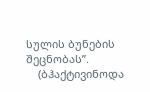სულის ბუნების შეცნობას”.
    (ბჰაქტივინოდა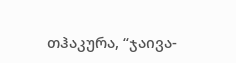თჰაკურა, “ჯაივა-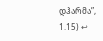დჰარმა”, 1.15) ↩